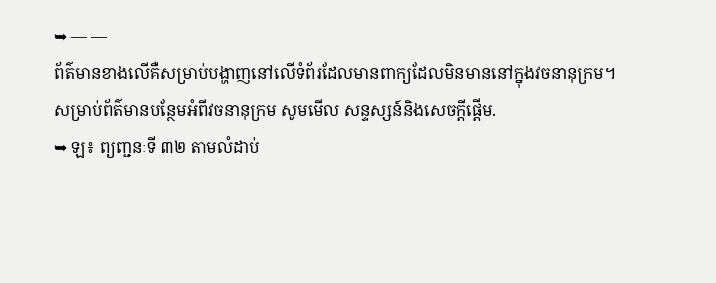➥ — —
ព័ត៌មានខាងលើគឺសម្រាប់បង្ហាញនៅលើទំព័រដែលមានពាក្យដែលមិនមាននៅក្នុងវចនានុក្រម។
សម្រាប់ព័ត៌មានបន្ថែមអំពីវចនានុក្រម សូមមើល សន្ទស្សន៍និងសេចក្តីផ្តើម.
➥ ឡ៖ ព្យញ្ជនៈទី ៣២ តាមលំដាប់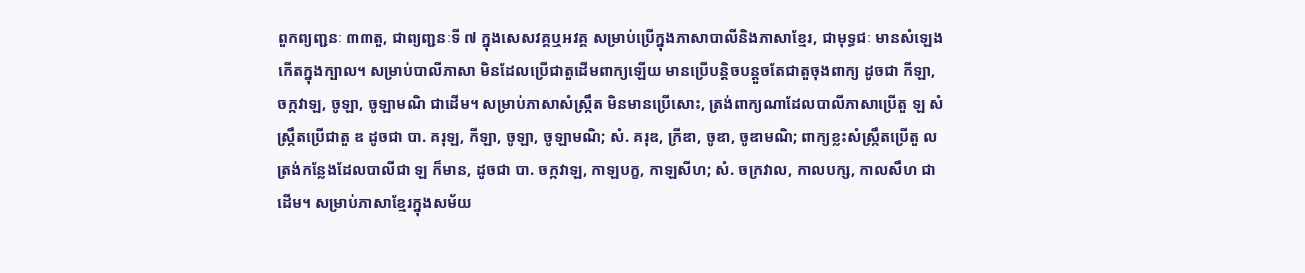ពួកព្យញ្ជនៈ ៣៣តួ, ជាព្យញ្ជនៈទី ៧ ក្នុងសេសវគ្គឬអវគ្គ សម្រាប់ប្រើក្នុងភាសាបាលីនិងភាសាខ្មែរ, ជាមុទ្ធជៈ មានសំឡេងកើតក្នុងក្បាល។ សម្រាប់បាលីភាសា មិនដែលប្រើជាតួដើមពាក្យឡើយ មានប្រើបន្តិចបន្តួចតែជាតួចុងពាក្យ ដូចជា កីឡា, ចក្កវាឡ, ចូឡា, ចូឡាមណិ ជាដើម។ សម្រាប់ភាសាសំស្ក្រឹត មិនមានប្រើសោះ, ត្រង់ពាក្យណាដែលបាលីភាសាប្រើតួ ឡ សំស្ក្រឹតប្រើជាតួ ឌ ដូចជា បា. គរុឡ, កីឡា, ចូឡា, ចូឡាមណិ; សំ. គរុឌ, ក្រីឌា, ចូឌា, ចូឌាមណិ; ពាក្យខ្លះសំស្ក្រឹតប្រើតួ ល ត្រង់កន្លែងដែលបាលីជា ឡ ក៏មាន, ដូចជា បា. ចក្កវាឡ, កាឡបក្ខ, កាឡសីហ; សំ. ចក្រវាល, កាលបក្ស, កាលសឹហ ជាដើម។ សម្រាប់ភាសាខ្មែរក្នុងសម័យ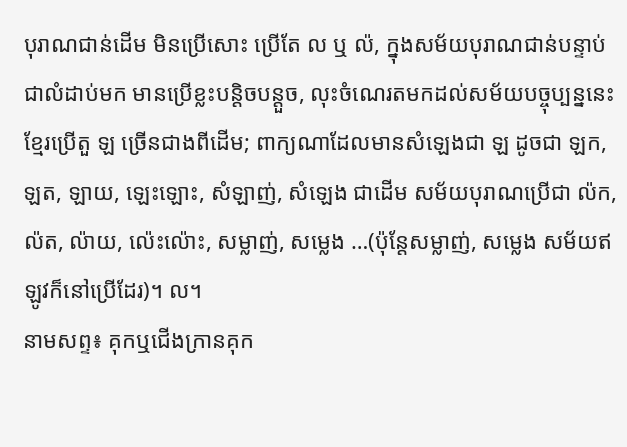បុរាណជាន់ដើម មិនប្រើសោះ ប្រើតែ ល ឬ ល៉, ក្នុងសម័យបុរាណជាន់បន្ទាប់ជាលំដាប់មក មានប្រើខ្លះបន្តិចបន្តួច, លុះចំណេរតមកដល់សម័យបច្ចុប្បន្ននេះ ខ្មែរប្រើតួ ឡ ច្រើនជាងពីដើម; ពាក្យណាដែលមានសំឡេងជា ឡ ដូចជា ឡក, ឡត, ឡាយ, ឡេះឡោះ, សំឡាញ់, សំឡេង ជាដើម សម័យបុរាណប្រើជា ល៉ក, ល៉ត, ល៉ាយ, ល៉េះល៉ោះ, សម្លាញ់, សម្លេង …(ប៉ុន្តែសម្លាញ់, សម្លេង សម័យឥឡូវក៏នៅប្រើដែរ)។ ល។
នាមសព្ទ៖ គុកឬជើងក្រានគុក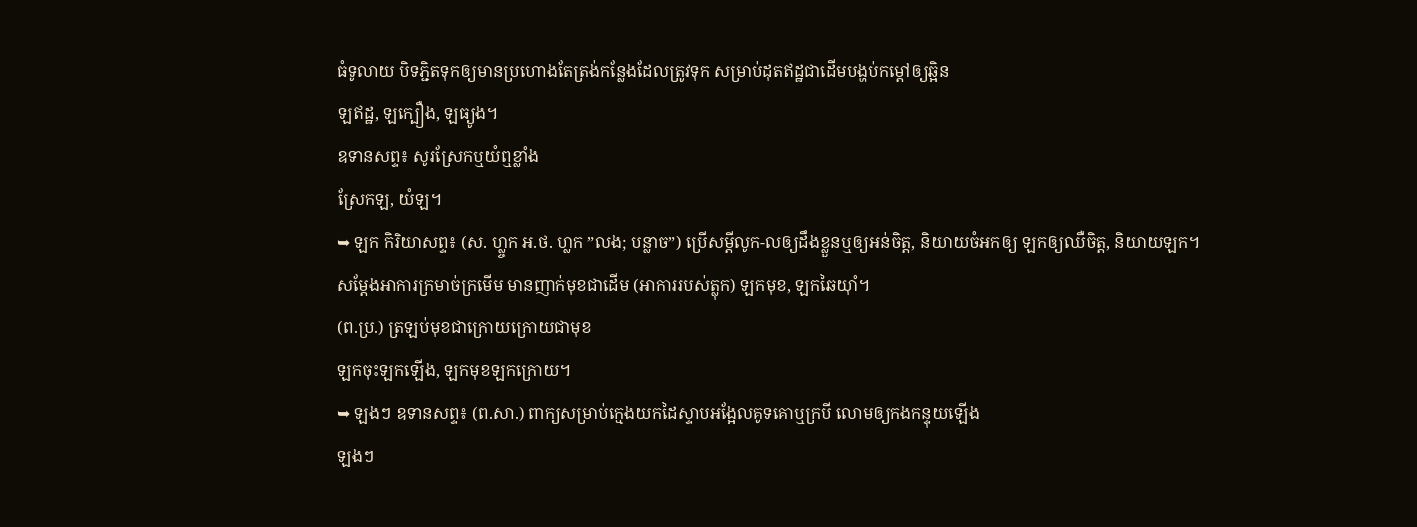ធំទូលាយ បិទភ្ជិតទុកឲ្យមានប្រហោងតែត្រង់កន្លែងដែលត្រូវទុក សម្រាប់ដុតឥដ្ឋជាដើមបង្ហប់កម្ដៅឲ្យឆ្អិន
ឡឥដ្ឋ, ឡក្បឿង, ឡធ្យូង។
ឧទានសព្ទ៖ សូរស្រែកឬយំឮខ្លាំង
ស្រែកឡ, យំឡ។
➥ ឡក កិរិយាសព្ទ៖ (ស. ហ្ល្ចក អ.ថ. ហ្លក ”លង; បន្លាច”) ប្រើសម្ដីលូក-លឲ្យដឹងខ្លួនឬឲ្យអន់ចិត្ត, និយាយចំអកឲ្យ ឡកឲ្យឈឺចិត្ត, និយាយឡក។
សម្ដែងអាការក្រមាច់ក្រមើម មានញាក់មុខជាដើម (អាការរបស់ត្លុក) ឡកមុខ, ឡកឆៃយ៉ាំ។
(ព.ប្រ.) ត្រឡប់មុខជាក្រោយក្រោយជាមុខ
ឡកចុះឡកឡើង, ឡកមុខឡកក្រោយ។
➥ ឡងៗ ឧទានសព្ទ៖ (ព.សា.) ពាក្យសម្រាប់ក្មេងយកដៃស្ទាបអង្អែលគូទគោឬក្របី លោមឲ្យកងកន្ទុយឡើង
ឡងៗ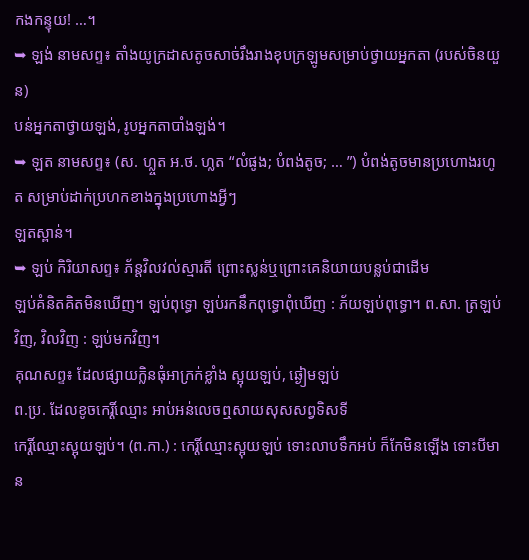កងកន្ទុយ! …។
➥ ឡង់ នាមសព្ទ៖ តាំងយូក្រដាសតូចសាច់រឹងរាងខុបក្រឡូមសម្រាប់ថ្វាយអ្នកតា (របស់ចិនយួន)
បន់អ្នកតាថ្វាយឡង់, រូបអ្នកតាបាំងឡង់។
➥ ឡត នាមសព្ទ៖ (ស. ហ្ល្ចត អ.ថ. ហ្លត “លំផូង; បំពង់តូច; … ”) បំពង់តូចមានប្រហោងរហូត សម្រាប់ដាក់ប្រហកខាងក្នុងប្រហោងអ្វីៗ
ឡតស្ពាន់។
➥ ឡប់ កិរិយាសព្ទ៖ ភ័ន្តវិលវល់ស្មារតី ព្រោះស្លន់ឬព្រោះគេនិយាយបន្លប់ជាដើម
ឡប់គំនិតគិតមិនឃើញ។ ឡប់ពុទ្ធោ ឡប់រកនឹកពុទ្ធោពុំឃើញ : ភ័យឡប់ពុទ្ធោ។ ព.សា. ត្រឡប់វិញ, វិលវិញ : ឡប់មកវិញ។
គុណសព្ទ៖ ដែលផ្សាយក្លិនធុំអាក្រក់ខ្លាំង ស្អុយឡប់, ឆ្ងៀមឡប់
ព.ប្រ. ដែលខូចកេរ្តិ៍ឈ្មោះ អាប់អន់លេចឮសាយសុសសព្វទិសទី
កេរ្តិ៍ឈ្មោះស្អុយឡប់។ (ព.កា.) : កេរ្តិ៍ឈ្មោះស្អុយឡប់ ទោះលាបទឹកអប់ ក៏កែមិនឡើង ទោះបីមាន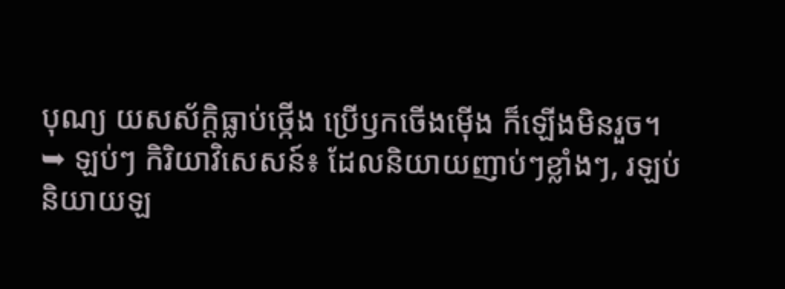បុណ្យ យសស័ក្ដិធ្លាប់ថ្កើង ប្រើឫកចើងម៉ើង ក៏ឡើងមិនរួច។
➥ ឡប់ៗ កិរិយាវិសេសន៍៖ ដែលនិយាយញាប់ៗខ្លាំងៗ, រឡប់
និយាយឡ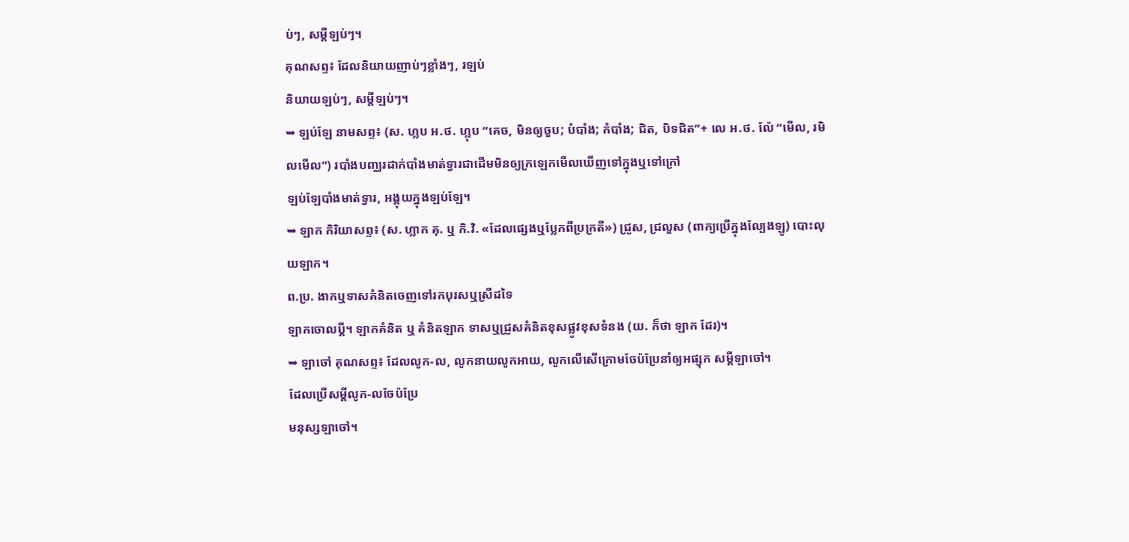ប់ៗ, សម្ដីឡប់ៗ។
គុណសព្ទ៖ ដែលនិយាយញាប់ៗខ្លាំងៗ, រឡប់
និយាយឡប់ៗ, សម្ដីឡប់ៗ។
➥ ឡប់ឡែ នាមសព្ទ៖ (ស. ហ្លប អ.ថ. ហ្លុប “គេច, មិនឲ្យចួប; បំបាំង; កំបាំង; ជិត, បិទជិត”+ លេ អ.ថ. ល៉ែ “មើល, រមិលមើល”) របាំងបញ្ឈរដាក់បាំងមាត់ទ្វារជាដើមមិនឲ្យក្រឡេកមើលឃើញទៅក្នុងឬទៅក្រៅ
ឡប់ឡែបាំងមាត់ទ្វារ, អង្គុយក្នុងឡប់ឡែ។
➥ ឡាក កិរិយាសព្ទ៖ (ស. ហ្លាក គុ. ឬ កិ.វិ. «ដែលផ្សេងឬប្លែកពីប្រក្រតី») ជ្រួស, ជ្រលួស (ពាក្យប្រើក្នុងល្បែងឡូ) បោះលុយឡាក។
ព.ប្រ. ងាកឬទាសគំនិតចេញទៅរកបុរសឬស្រីដទៃ
ឡាកចោលប្តី។ ឡាកគំនិត ឬ គំនិតឡាក ទាសឬជ្រួសគំនិតខុសផ្លូវខុសទំនង (យ. ក៏ថា ឡាក ដែរ)។
➥ ឡាចៅ គុណសព្ទ៖ ដែលលូក-ល, លូកនាយលូកអាយ, លូកលើសើក្រោមចែប៉ប្រែនាំឲ្យអផ្សុក សម្ដីឡាចៅ។
ដែលប្រើសម្ដីលូក-លចែប៉ប្រែ
មនុស្សឡាចៅ។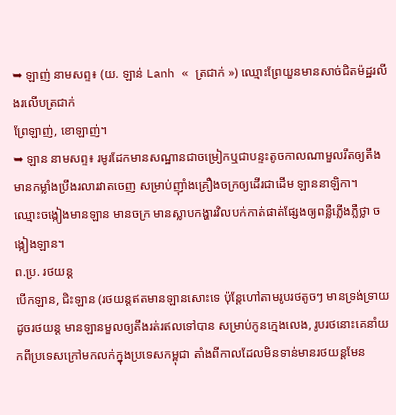➥ ឡាញ់ នាមសព្ទ៖ (យ. ឡាន់ Lanh « ត្រជាក់ ») ឈ្មោះព្រែយួនមានសាច់ជិតម៉ដ្ឋរលីងរលើបត្រជាក់
ព្រែឡាញ់, ខោឡាញ់។
➥ ឡាន នាមសព្ទ៖ រមូរដែកមានសណ្ឋានជាចម្រៀកឬជាបន្ទះតូចកាលណាមួលរឹតឲ្យតឹងមានកម្លាំងប្រឹងរលារវាតចេញ សម្រាប់ញ៉ាំងគ្រឿងចក្រឲ្យដើរជាដើម ឡាននាឡិកា។
ឈ្មោះចង្កៀងមានឡាន មានចក្រ មានស្លាបកង្ហារវិលបក់កាត់ផាត់ផ្សែងឲ្យពន្លឺភ្លើងភ្លឺថ្លា ចង្កៀងឡាន។
ព.ប្រ. រថយន្ត
បើកឡាន, ជិះឡាន (រថយន្តឥតមានឡានសោះទេ ប៉ុន្តែហៅតាមរូបរថតូចៗ មានទ្រង់ទ្រាយដូចរថយន្ត មានឡានមួលឲ្យតឹងរត់រឥលទៅបាន សម្រាប់កូនក្មេងលេង, រូបរថនោះគេនាំយកពីប្រទេសក្រៅមកលក់ក្នុងប្រទេសកម្ពុជា តាំងពីកាលដែលមិនទាន់មានរថយន្តមែន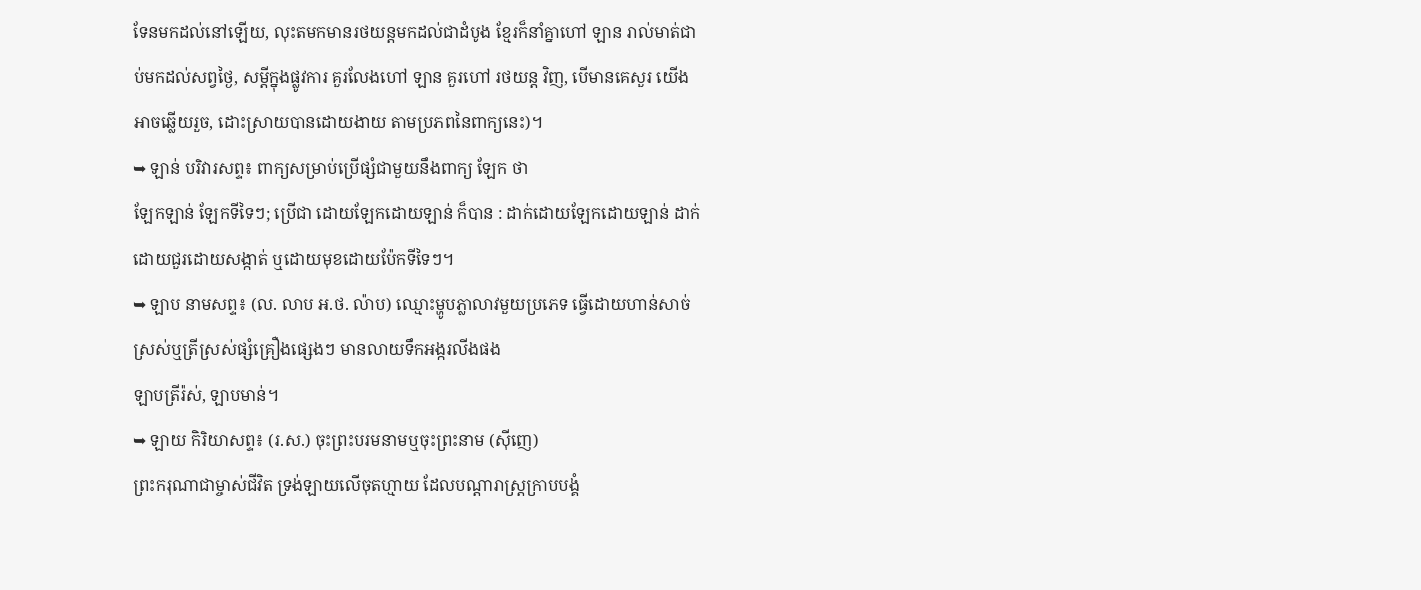ទែនមកដល់នៅឡើយ, លុះតមកមានរថយន្តមកដល់ជាដំបូង ខ្មែរក៏នាំគ្នាហៅ ឡាន រាល់មាត់ជាប់មកដល់សព្វថ្ងៃ, សម្ដីក្នុងផ្លូវការ គួរលែងហៅ ឡាន គួរហៅ រថយន្ត វិញ, បើមានគេសួរ យើងអាចឆ្លើយរួច, ដោះស្រាយបានដោយងាយ តាមប្រភពនៃពាក្យនេះ)។
➥ ឡាន់ បរិវារសព្ទ៖ ពាក្យសម្រាប់ប្រើផ្សំជាមួយនឹងពាក្យ ឡែក ថា
ឡែកឡាន់ ឡែកទីទៃៗ; ប្រើជា ដោយឡែកដោយឡាន់ ក៏បាន : ដាក់ដោយឡែកដោយឡាន់ ដាក់ដោយជួរដោយសង្កាត់ ឬដោយមុខដោយប៉ែកទីទៃៗ។
➥ ឡាប នាមសព្ទ៖ (ល. លាប អ.ថ. ល៉ាប) ឈ្មោះម្ហូបភ្លាលាវមួយប្រភេទ ធ្វើដោយហាន់សាច់ស្រស់ឬត្រីស្រស់ផ្សំគ្រឿងផ្សេងៗ មានលាយទឹកអង្ករលីងផង
ឡាបត្រីរ៉ស់, ឡាបមាន់។
➥ ឡាយ កិរិយាសព្ទ៖ (រ.ស.) ចុះព្រះបរមនាមឬចុះព្រះនាម (ស៊ីញេ)
ព្រះករុណាជាម្ចាស់ជីវិត ទ្រង់ឡាយលើចុតហ្មាយ ដែលបណ្ដារាស្ត្រក្រាបបង្គំ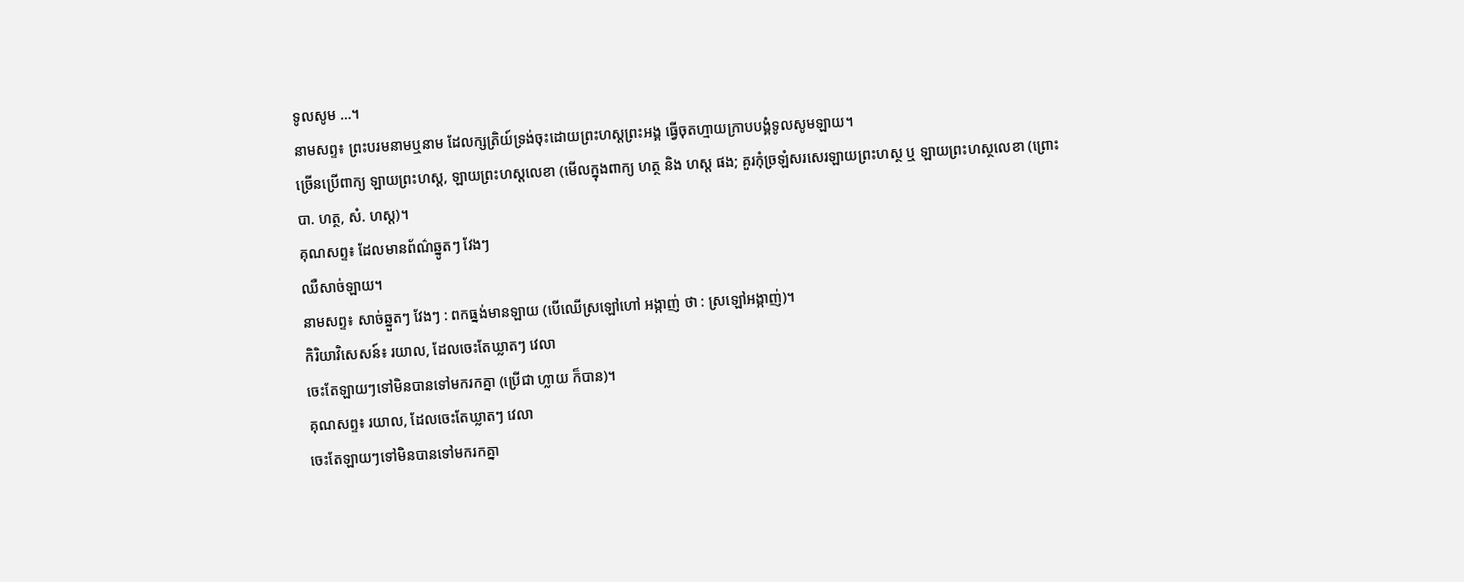ទូលសូម …។
នាមសព្ទ៖ ព្រះបរមនាមឬនាម ដែលក្សត្រិយ៍ទ្រង់ចុះដោយព្រះហស្ដព្រះអង្គ ធ្វើចុតហ្មាយក្រាបបង្គំទូលសូមឡាយ។
ច្រើនប្រើពាក្យ ឡាយព្រះហស្ដ, ឡាយព្រះហស្ដលេខា (មើលក្នុងពាក្យ ហត្ថ និង ហស្ដ ផង; គួរកុំច្រឡំសរសេរឡាយព្រះហស្ថ ឬ ឡាយព្រះហស្ថលេខា (ព្រោះ បា. ហត្ថ, សំ. ហស្ដ)។
គុណសព្ទ៖ ដែលមានព័ណ៌ឆ្នូតៗ វែងៗ
ឈឺសាច់ឡាយ។
នាមសព្ទ៖ សាច់ឆ្នួតៗ វែងៗ : ពកធ្នង់មានឡាយ (បើឈើស្រឡៅហៅ អង្កាញ់ ថា : ស្រឡៅអង្កាញ់)។
កិរិយាវិសេសន៍៖ រយាល, ដែលចេះតែឃ្លាតៗ វេលា
ចេះតែឡាយៗទៅមិនបានទៅមករកគ្នា (ប្រើជា ហ្លាយ ក៏បាន)។
គុណសព្ទ៖ រយាល, ដែលចេះតែឃ្លាតៗ វេលា
ចេះតែឡាយៗទៅមិនបានទៅមករកគ្នា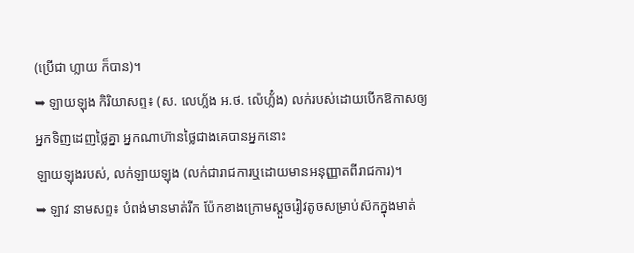(ប្រើជា ហ្លាយ ក៏បាន)។
➥ ឡាយឡុង កិរិយាសព្ទ៖ (ស. លេហ្ល័ង អ.ថ. ល៉េហ្ល័៎ង) លក់របស់ដោយបើកឱកាសឲ្យអ្នកទិញដេញថ្លៃគ្នា អ្នកណាហ៊ានថ្លៃជាងគេបានអ្នកនោះ
ឡាយឡុងរបស់, លក់ឡាយឡុង (លក់ជារាជការឬដោយមានអនុញ្ញាតពីរាជការ)។
➥ ឡាវ នាមសព្ទ៖ បំពង់មានមាត់រីក ប៉ែកខាងក្រោមស្ដួចរៀវតូចសម្រាប់ស៊កក្នុងមាត់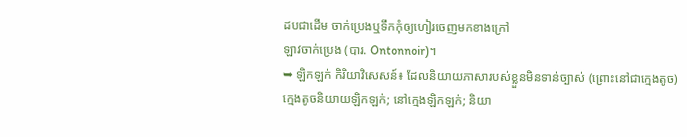ដបជាដើម ចាក់ប្រេងឬទឹកកុំឲ្យហៀរចេញមកខាងក្រៅ
ឡាវចាក់ប្រេង (បារ. Ontonnoir)។
➥ ឡិកឡក់ កិរិយាវិសេសន៍៖ ដែលនិយាយភាសារបស់ខ្លួនមិនទាន់ច្បាស់ (ព្រោះនៅជាក្មេងតូច)
ក្មេងតូចនិយាយឡិកឡក់; នៅក្មេងឡិកឡក់; និយា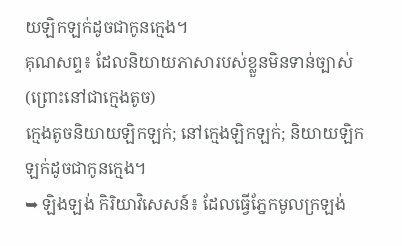យឡិកឡក់ដូចជាកូនក្មេង។
គុណសព្ទ៖ ដែលនិយាយភាសារបស់ខ្លួនមិនទាន់ច្បាស់ (ព្រោះនៅជាក្មេងតូច)
ក្មេងតូចនិយាយឡិកឡក់; នៅក្មេងឡិកឡក់; និយាយឡិកឡក់ដូចជាកូនក្មេង។
➥ ឡិងឡង់ កិរិយាវិសេសន៍៖ ដែលធ្វើភ្នែកមូលក្រឡង់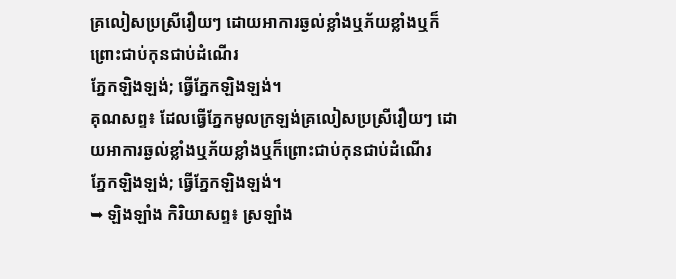គ្រលៀសប្រស្រីរឿយៗ ដោយអាការឆ្ងល់ខ្លាំងឬភ័យខ្លាំងឬក៏ព្រោះជាប់កុនជាប់ដំណើរ
ភ្នែកឡិងឡង់; ធ្វើភ្នែកឡិងឡង់។
គុណសព្ទ៖ ដែលធ្វើភ្នែកមូលក្រឡង់គ្រលៀសប្រស្រីរឿយៗ ដោយអាការឆ្ងល់ខ្លាំងឬភ័យខ្លាំងឬក៏ព្រោះជាប់កុនជាប់ដំណើរ
ភ្នែកឡិងឡង់; ធ្វើភ្នែកឡិងឡង់។
➥ ឡិងឡាំង កិរិយាសព្ទ៖ ស្រឡាំង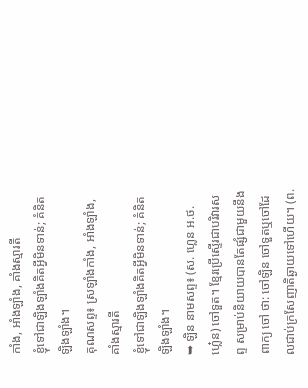កាំង, អាំងឡាំង, គាំងស្មារតី
ខ្ញុំទៅជាឡិងឡាំងគិតអ្វីមិនទាន់; គំនិតឡិងឡាំង។
គុណសព្ទ៖ ស្រឡាំងកាំង, អាំងឡាំង, គាំងស្មារតី
ខ្ញុំទៅជាឡិងឡាំងគិតអ្វីមិនទាន់; គំនិតឡិងឡាំង។
➥ ឡិន នាមសព្ទ៖ (ស. ហ្លេន អ.ថ. ហ្លេ៎ន) ចៅទួត។ ខ្មែរប្រើស្ទើរជាបរិវារសព្ទ សម្រាប់និយាយបានតែផ្សំជាមួយនឹងពាក្យ ចៅ ថា: ចៅឡិន ចៅទួតឬចៅដែលជាប់ក្រសែញាតិឆ្ងាយទៅហើយ។ (ព.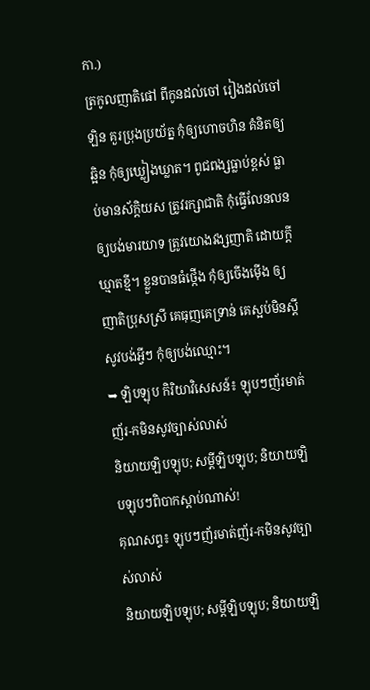កា.)
ត្រកូលញាតិផៅ ពីកូនដល់ចៅ រៀងដល់ចៅឡិន គួរប្រុងប្រយ័ត្ន កុំឲ្យហោចហិន គំនិតឲ្យឆ្អិន កុំឲ្យឃ្លៀងឃ្លាត។ ពូជពង្សធ្លាប់ខ្ពស់ ធ្លាប់មានស័ក្តិយស ត្រូវរក្សាជាតិ កុំធ្វើលែនលន ឲ្យបង់មារយាទ ត្រូវយោងវង្សញាតិ ដោយក្ដីឃ្មាតខ្មី។ ខ្លួនបានធំថ្កើង កុំឲ្យចើងម៉ើង ឲ្យញាតិប្រុសស្រី គេធុញគេទ្រាន់ គេស្អប់មិនស្ដី សូវបង់អ្វីៗ កុំឲ្យបង់ឈ្មោះ។
➥ ឡិបឡុប កិរិយាវិសេសន៍៖ ឡុបៗញ័រមាត់ញ័រ-កមិនសូវច្បាស់លាស់
និយាយឡិបឡុប; សម្ដីឡិបឡុប; និយាយឡិបឡុបៗពិបាកស្ដាប់ណាស់!
គុណសព្ទ៖ ឡុបៗញ័រមាត់ញ័រ-កមិនសូវច្បាស់លាស់
និយាយឡិបឡុប; សម្ដីឡិបឡុប; និយាយឡិ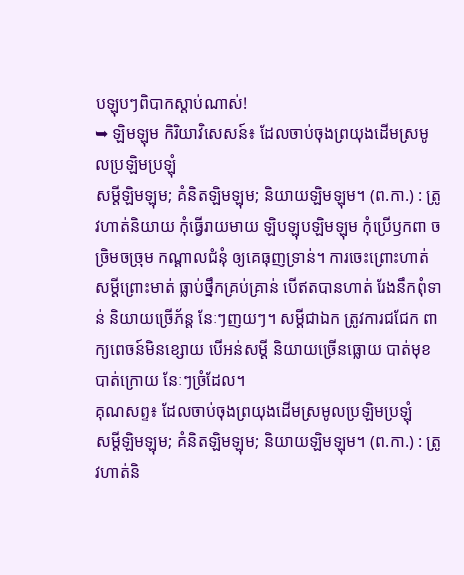បឡុបៗពិបាកស្ដាប់ណាស់!
➥ ឡិមឡុម កិរិយាវិសេសន៍៖ ដែលចាប់ចុងព្រយុងដើមស្រមូលប្រឡិមប្រឡុំ
សម្ដីឡិមឡុម; គំនិតឡិមឡុម; និយាយឡិមឡុម។ (ព.កា.) : ត្រូវហាត់និយាយ កុំធ្វើរាយមាយ ឡិបឡុបឡិមឡុម កុំប្រើឫកពា ចច្រិមចច្រុម កណ្ដាលជំនុំ ឲ្យគេធុញទ្រាន់។ ការចេះព្រោះហាត់ សម្ដីព្រោះមាត់ ធ្លាប់ថ្នឹកគ្រប់គ្រាន់ បើឥតបានហាត់ រែងនឹកពុំទាន់ និយាយច្រើភ័ន្ត នែៈៗញយៗ។ សម្ដីជាឯក ត្រូវការជជែក ពាក្យពេចន៍មិនខ្សោយ បើអន់សម្ដី និយាយច្រើនធ្លោយ បាត់មុខបាត់ក្រោយ នែៈៗច្រំដែល។
គុណសព្ទ៖ ដែលចាប់ចុងព្រយុងដើមស្រមូលប្រឡិមប្រឡុំ
សម្ដីឡិមឡុម; គំនិតឡិមឡុម; និយាយឡិមឡុម។ (ព.កា.) : ត្រូវហាត់និ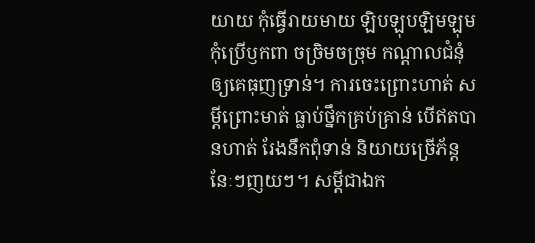យាយ កុំធ្វើរាយមាយ ឡិបឡុបឡិមឡុម កុំប្រើឫកពា ចច្រិមចច្រុម កណ្ដាលជំនុំ ឲ្យគេធុញទ្រាន់។ ការចេះព្រោះហាត់ សម្ដីព្រោះមាត់ ធ្លាប់ថ្នឹកគ្រប់គ្រាន់ បើឥតបានហាត់ រែងនឹកពុំទាន់ និយាយច្រើភ័ន្ត នែៈៗញយៗ។ សម្ដីជាឯក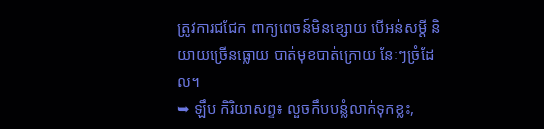ត្រូវការជជែក ពាក្យពេចន៍មិនខ្សោយ បើអន់សម្ដី និយាយច្រើនធ្លោយ បាត់មុខបាត់ក្រោយ នែៈៗច្រំដែល។
➥ ឡឹប កិរិយាសព្ទ៖ លួចកឹបបន្លំលាក់ទុកខ្លះ,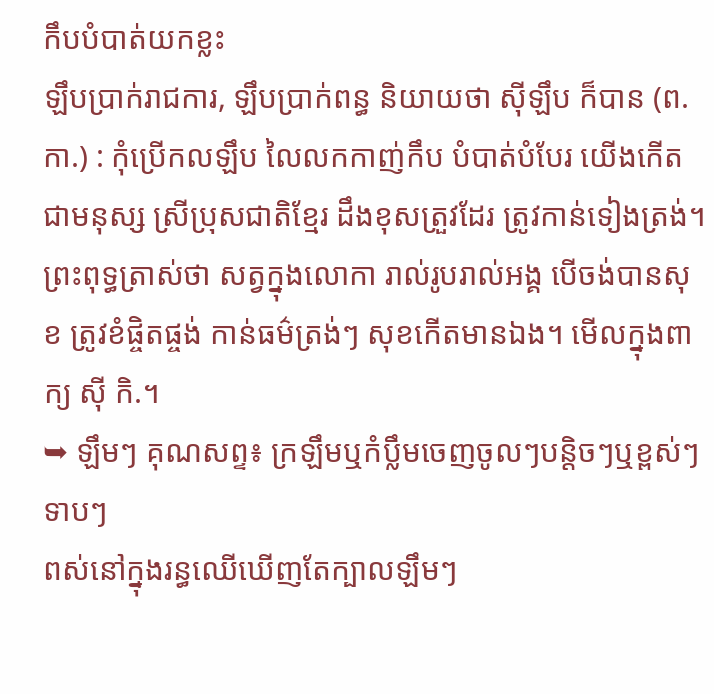កឹបបំបាត់យកខ្លះ
ឡឹបប្រាក់រាជការ, ឡឹបប្រាក់ពន្ធ និយាយថា ស៊ីឡឹប ក៏បាន (ព.កា.) : កុំប្រើកលឡឹប លៃលកកាញ់កឹប បំបាត់បំបែរ យើងកើតជាមនុស្ស ស្រីប្រុសជាតិខ្មែរ ដឹងខុសត្រួវដែរ ត្រូវកាន់ទៀងត្រង់។ ព្រះពុទ្ធត្រាស់ថា សត្វក្នុងលោកា រាល់រូបរាល់អង្គ បើចង់បានសុខ ត្រូវខំផ្ចិតផ្ចង់ កាន់ធម៌ត្រង់ៗ សុខកើតមានឯង។ មើលក្នុងពាក្យ ស៊ី កិ.។
➥ ឡឹមៗ គុណសព្ទ៖ ក្រឡឹមឬកំប្លឹមចេញចូលៗបន្តិចៗឬខ្ពស់ៗទាបៗ
ពស់នៅក្នុងរន្ធឈើឃើញតែក្បាលឡឹមៗ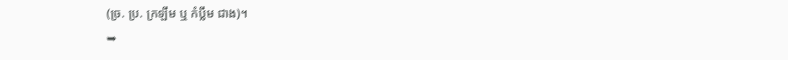(ច្រ. ប្រ. ក្រឡឹម ឬ កំប្លឹម ជាង)។
➥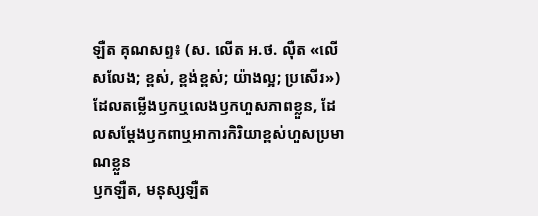ឡឺត គុណសព្ទ៖ (ស. លើត អ.ថ. ល៉ឺត «លើសលែង; ខ្ពស់, ខ្ពង់ខ្ពស់; យ៉ាងល្អ; ប្រសើរ») ដែលតម្លើងឫកឬលេងឫកហួសភាពខ្លួន, ដែលសម្ដែងឫកពាឬអាការកិរិយាខ្ពស់ហួសប្រមាណខ្លួន
ឫកឡឺត, មនុស្សឡឺត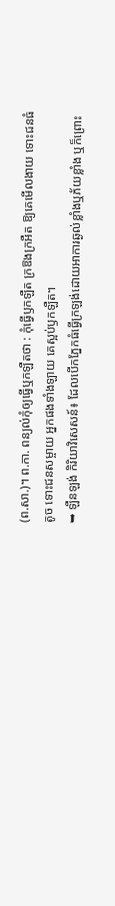(ព.សា.)។ ព.កា. ពន្យល់កុំឲ្យធ្វើឬកឡឺតថា : កុំធ្វើឫកឡឺត ក្រឱងក្រអឺត ឱ្យគេមើលងាយ ទោះជនធំតូច ទោះជនសម្ចាយ អ្នកផងទាំងឡាយ គេស្អប់ឫកឡឺត។
➥ ឡឺនឡង់ កិរិយាវិសេសន៍៖ ដែលបើកភ្នែកធំធ្វើក្រឡង់ដោយអាការឆ្ងល់ខ្លាំងឬភ័យខ្លាំង ឬក៏ព្រោះ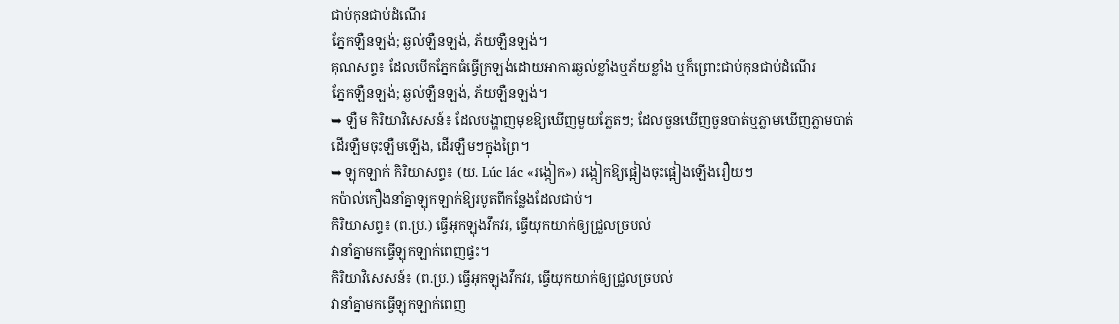ជាប់កុនជាប់ដំណើរ
ភ្នែកឡឺនឡង់; ឆ្ងល់ឡឺនឡង់, ភ័យឡឺនឡង់។
គុណសព្ទ៖ ដែលបើកភ្នែកធំធ្វើក្រឡង់ដោយអាការឆ្ងល់ខ្លាំងឬភ័យខ្លាំង ឬក៏ព្រោះជាប់កុនជាប់ដំណើរ
ភ្នែកឡឺនឡង់; ឆ្ងល់ឡឺនឡង់, ភ័យឡឺនឡង់។
➥ ឡឺម កិរិយាវិសេសន៍៖ ដែលបង្ហាញមុខឱ្យឃើញមួយភ្លែតៗ; ដែលចួនឃើញចួនបាត់ឬភ្លាមឃើញភ្លាមបាត់
ដើរឡឺមចុះឡឺមឡើង, ដើរឡឺមៗក្នុងព្រៃ។
➥ ឡុកឡាក់ កិរិយាសព្ទ៖ (យ. Lúc lác «រង្កៀក») រង្កៀកឱ្យផ្អៀងចុះផ្អៀងឡើងរឿយៗ
កប៉ាល់កឿងនាំគ្នាឡុកឡាក់ឱ្យរបូតពីកន្លែងដែលជាប់។
កិរិយាសព្ទ៖ (ព.ប្រ.) ធ្វើអុកឡុងវឹកវរ, ធ្វើយុកយាក់ឲ្យជ្រួលច្របល់
វានាំគ្នាមកធ្វើឡុកឡាក់ពេញផ្ទះ។
កិរិយាវិសេសន៍៖ (ព.ប្រ.) ធ្វើអុកឡុងវឹកវរ, ធ្វើយុកយាក់ឲ្យជ្រួលច្របល់
វានាំគ្នាមកធ្វើឡុកឡាក់ពេញ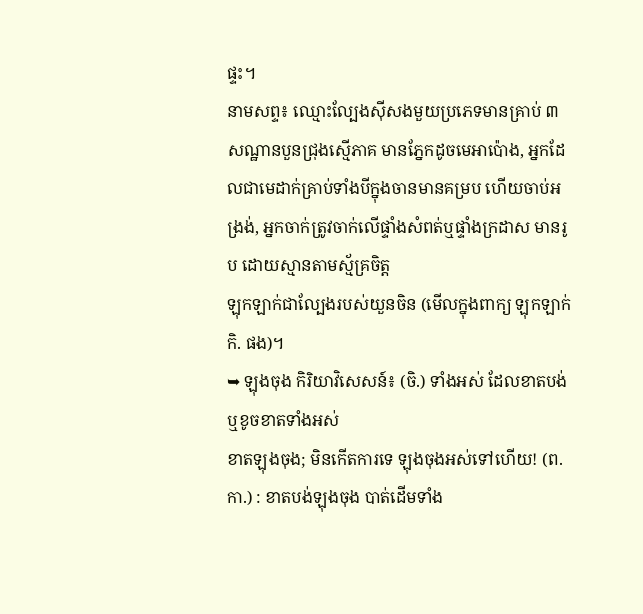ផ្ទះ។
នាមសព្ទ៖ ឈ្មោះល្បែងស៊ីសងមួយប្រភេទមានគ្រាប់ ៣ សណ្ឋានបួនជ្រុងស្មើភាគ មានភ្នែកដូចមេអាប៉ោង, អ្នកដែលជាមេដាក់គ្រាប់ទាំងបីក្នុងចានមានគម្រប ហើយចាប់អង្រង់, អ្នកចាក់ត្រូវចាក់លើផ្ទាំងសំពត់ឬផ្ទាំងក្រដាស មានរូប ដោយស្មានតាមស្ម័គ្រចិត្ត
ឡុកឡាក់ជាល្បែងរបស់យួនចិន (មើលក្នុងពាក្យ ឡុកឡាក់ កិ. ផង)។
➥ ឡុងចុង កិរិយាវិសេសន៍៖ (ចិ.) ទាំងអស់ ដែលខាតបង់ឬខូចខាតទាំងអស់
ខាតឡុងចុង; មិនកើតការទេ ឡុងចុងអស់ទៅហើយ! (ព.កា.) : ខាតបង់ឡុងចុង បាត់ដើមទាំង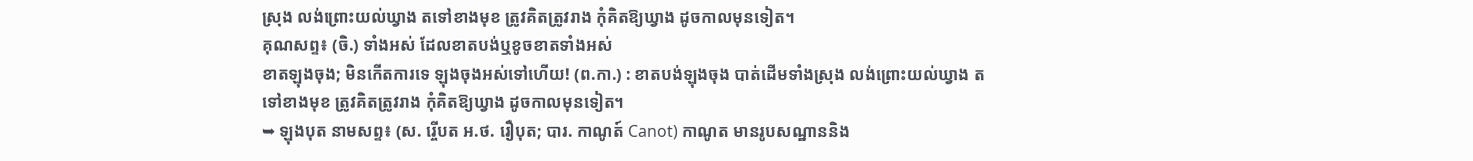ស្រុង លង់ព្រោះយល់ឃ្វាង តទៅខាងមុខ ត្រូវគិតត្រូវរាង កុំគិតឱ្យឃ្វាង ដូចកាលមុនទៀត។
គុណសព្ទ៖ (ចិ.) ទាំងអស់ ដែលខាតបង់ឬខូចខាតទាំងអស់
ខាតឡុងចុង; មិនកើតការទេ ឡុងចុងអស់ទៅហើយ! (ព.កា.) : ខាតបង់ឡុងចុង បាត់ដើមទាំងស្រុង លង់ព្រោះយល់ឃ្វាង តទៅខាងមុខ ត្រូវគិតត្រូវរាង កុំគិតឱ្យឃ្វាង ដូចកាលមុនទៀត។
➥ ឡុងបុត នាមសព្ទ៖ (ស. រ្ចើបត អ.ថ. រឿបុត; បារ. កាណូត៍ Canot) កាណូត មានរូបសណ្ឋាននិង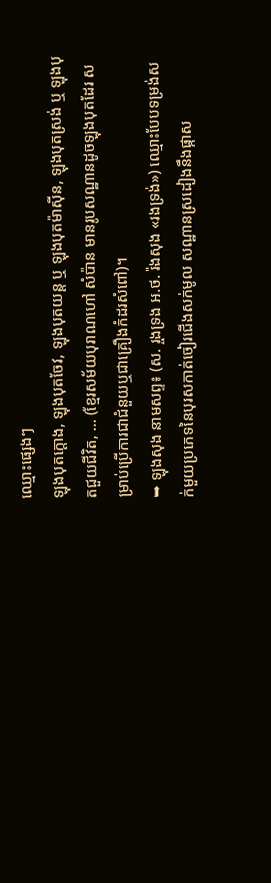ឈ្មោះផ្សេងៗ
ឡុងបុតក្ដោង, ឡុងបុតចែវ, ឡុងបុតយន្ត ឬ ឡុងបុតម៉ាស៊ីន, ឡុងបុតស្រង់ ឬ ឡុងបុតជួយជីវិត, … (ខ្មែរសម័យបុរាណហៅ សំប៉ាន មានរូបសណ្ឋានដូចឡុងបុតដែរ សម្រាប់ប្រើការជាជំនួយឬជាគ្រឿងកំដរសំពៅ)។
➥ ឡុងសុង នាមសព្ទ៖ (ស. រ្ចងទ្រង អ.ថ. រ៉ងសុង «រងទ្រង់») ឈ្មោះបែបទម្រង់សក់មួយប្រភេទនៃបុរសកាត់ចៀរជើងសក់មូល សណ្ឋានស្រដៀងនឹងផ្កាស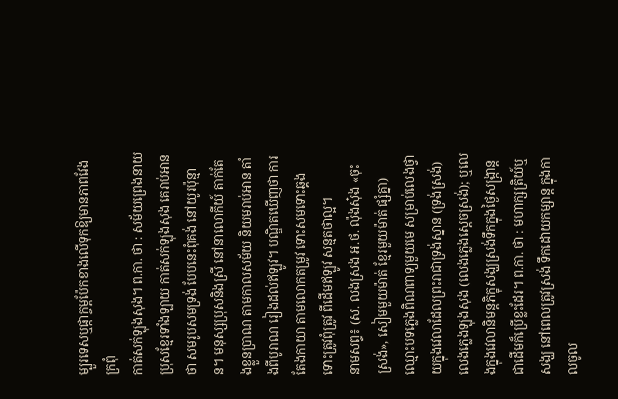ម្បួរទេសឬផ្កាក្ចម្ពប៉ែកខាងលើទុកឱ្យមានភាពវែងក្រពុំ
កាត់សក់ឡុងសុង។ ព.កា. ថា : សម័យព្រេងនាយ ប្រុសខ្មែរទាំងឡាយ កាត់សក់ឡុងសុង គេរាប់អានថា សមរូបសមទ្រង់ បែបនេះពុំគង់ នៅយូរប៉ុន្មាន។ មនុស្សប្រុសនិងស្រី នៅនាលោកីយ៍ តាក់តែងខ្លួនប្រាណ តាមកាលសម័យ និយមរាប់អាន តាំងពីបូរាណ រៀងដល់ឥឡូវ។ បណ្ឌិតឃើញថា ការតែងកាយា តាមលោកតម្រូវ ទោះសមទោះឆ្គង ទោះត្រូវពុំត្រូវ ពីដើមឥឡូវ សន្មតថាល្អ។
នាមសព្ទ៖ (ស. លងស្រង អ.ថ. ល៉ុងសុ៎ង «ចុះស្រង់», សៀមមួយម៉ាត់ ខ្មែរមួយម៉ាត់ ផ្សំគ្នា) ឈ្មោះបទភ្លេងពិណពាទ្យមួយមេ សម្រាប់លេងថ្វាយក្នុងវេលាដែលព្រះរាជាទ្រង់ស្នាន (ទ្រង់ស្រង់)
លេងភ្លេងឡុងសុង (លេងភ្លេងស្ដេចស្រង់); ឬលេងក្នុងវេលានិមន្តភិក្ខុសង្ឃស្រង់ទឹកក្នុងថ្ងៃសង្ក្រាន្តជាដើមក៏ប្រើខ្លះដែរ។ ព.កា. ថា : មហាក្សត្រិយ៍ឬសង្ឃ នៅពេលត្រូវស្រង់ ទឹកដោយកម្សាន្ត ក្នុងកាលចូល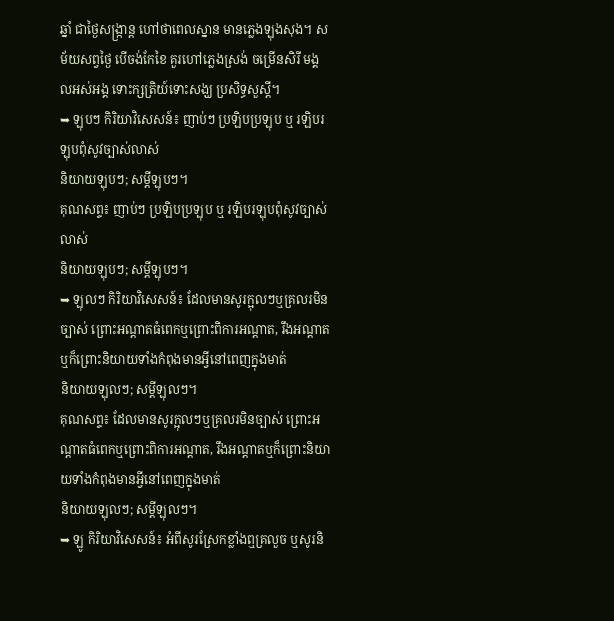ឆ្នាំ ជាថ្ងៃសង្ក្រាន្ត ហៅថាពេលស្នាន មានភ្លេងឡុងសុង។ សម័យសព្វថ្ងៃ បើចង់កែខៃ គួរហៅភ្លេងស្រង់ ចម្រើនសិរី មង្គលអស់អង្គ ទោះក្សត្រិយ៍ទោះសង្ឃ ប្រសិទ្ធសួស្ដី។
➥ ឡុបៗ កិរិយាវិសេសន៍៖ ញាប់ៗ ប្រឡិបប្រឡុប ឬ រឡិបរឡុបពុំសូវច្បាស់លាស់
និយាយឡុបៗ; សម្ដីឡុបៗ។
គុណសព្ទ៖ ញាប់ៗ ប្រឡិបប្រឡុប ឬ រឡិបរឡុបពុំសូវច្បាស់លាស់
និយាយឡុបៗ; សម្ដីឡុបៗ។
➥ ឡុលៗ កិរិយាវិសេសន៍៖ ដែលមានសូរក្អុលៗឬគ្រលរមិនច្បាស់ ព្រោះអណ្ដាតធំពេកឬព្រោះពិការអណ្ដាត, រឹងអណ្ដាតឬក៏ព្រោះនិយាយទាំងកំពុងមានអ្វីនៅពេញក្នុងមាត់
និយាយឡុលៗ; សម្ដីឡុលៗ។
គុណសព្ទ៖ ដែលមានសូរក្អុលៗឬគ្រលរមិនច្បាស់ ព្រោះអណ្ដាតធំពេកឬព្រោះពិការអណ្ដាត, រឹងអណ្ដាតឬក៏ព្រោះនិយាយទាំងកំពុងមានអ្វីនៅពេញក្នុងមាត់
និយាយឡុលៗ; សម្ដីឡុលៗ។
➥ ឡូ កិរិយាវិសេសន៍៖ អំពីសូរស្រែកខ្លាំងឮគ្រលួច ឬសូរនិ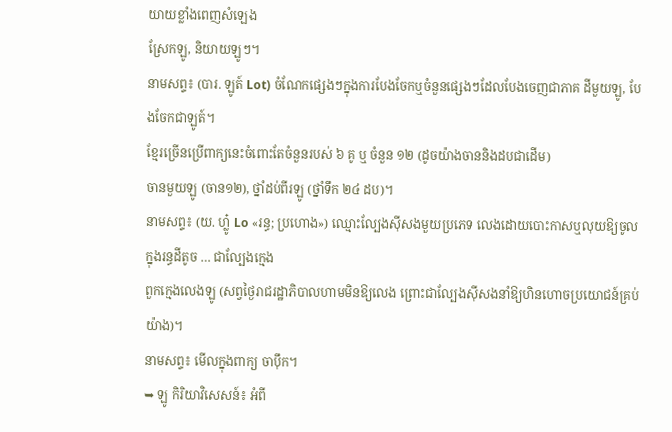យាយខ្លាំងពេញសំឡេង
ស្រែកឡូ, និយាយឡូៗ។
នាមសព្ទ៖ (បារ. ឡូត៍ Lot) ចំណែកផ្សេងៗក្នុងការបែងចែកឬចំនួនផ្សេងៗដែលបែងចេញជាភាគ ដីមួយឡូ, បែងចែកជាឡូត៍។
ខ្មែរច្រើនប្រើពាក្យនេះចំពោះតែចំនួនរបស់ ៦ គូ ឬ ចំនួន ១២ (ដូចយ៉ាងចាននិងដបជាដើម)
ចានមួយឡូ (ចាន១២), ថ្នាំដប់ពីរឡូ (ថ្នាំទឹក ២៤ ដប)។
នាមសព្ទ៖ (យ. ហ្លូ៎ Lo «រន្ធ; ប្រហោង») ឈ្មោះល្បែងស៊ីសងមួយប្រភេទ លេងដោយបោះកាសឬលុយឱ្យចូលក្នុងរន្ធដីតូច … ជាល្បែងក្មេង
ពួកក្មេងលេងឡូ (សព្វថ្ងៃរាជរដ្ឋាភិបាលហាមមិនឱ្យលេង ព្រោះជាល្បែងស៊ីសងនាំឱ្យហិនហោចប្រយោជន៍គ្រប់យ៉ាង)។
នាមសព្ទ៖ មើលក្នុងពាក្យ ចាប៉ឹក។
➥ ឡូ កិរិយាវិសេសន៍៖ អំពី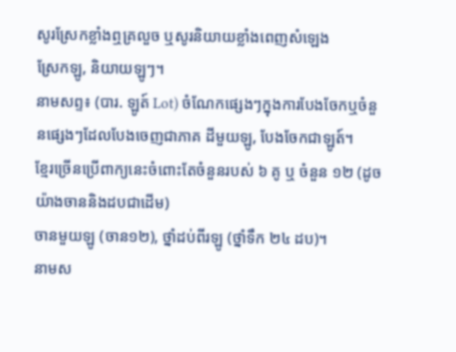សូរស្រែកខ្លាំងឮគ្រលួច ឬសូរនិយាយខ្លាំងពេញសំឡេង
ស្រែកឡូ, និយាយឡូៗ។
នាមសព្ទ៖ (បារ. ឡូត៍ Lot) ចំណែកផ្សេងៗក្នុងការបែងចែកឬចំនួនផ្សេងៗដែលបែងចេញជាភាគ ដីមួយឡូ, បែងចែកជាឡូត៍។
ខ្មែរច្រើនប្រើពាក្យនេះចំពោះតែចំនួនរបស់ ៦ គូ ឬ ចំនួន ១២ (ដូចយ៉ាងចាននិងដបជាដើម)
ចានមួយឡូ (ចាន១២), ថ្នាំដប់ពីរឡូ (ថ្នាំទឹក ២៤ ដប)។
នាមស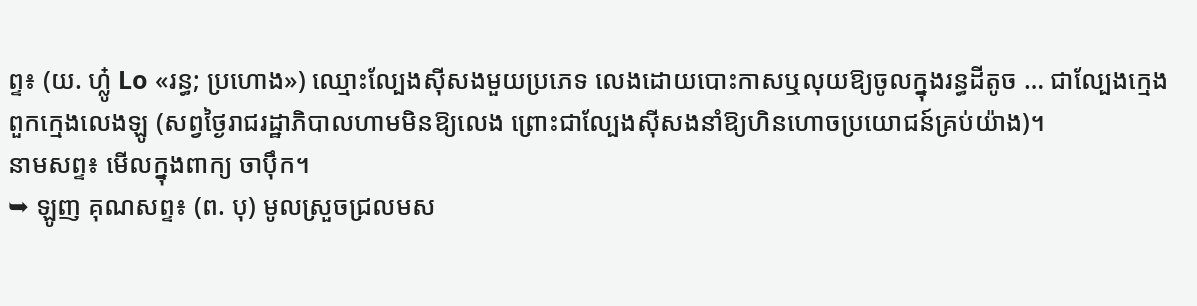ព្ទ៖ (យ. ហ្លូ៎ Lo «រន្ធ; ប្រហោង») ឈ្មោះល្បែងស៊ីសងមួយប្រភេទ លេងដោយបោះកាសឬលុយឱ្យចូលក្នុងរន្ធដីតូច … ជាល្បែងក្មេង
ពួកក្មេងលេងឡូ (សព្វថ្ងៃរាជរដ្ឋាភិបាលហាមមិនឱ្យលេង ព្រោះជាល្បែងស៊ីសងនាំឱ្យហិនហោចប្រយោជន៍គ្រប់យ៉ាង)។
នាមសព្ទ៖ មើលក្នុងពាក្យ ចាប៉ឹក។
➥ ឡូញ គុណសព្ទ៖ (ព. បុ) មូលស្រួចជ្រលមស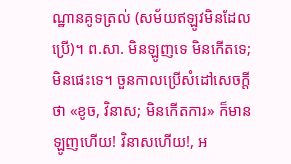ណ្ឋានគូទត្រល់ (សម័យឥឡូវមិនដែលប្រើ)។ ព.សា. មិនឡូញទេ មិនកើតទេ; មិនផេះទេ។ ចួនកាលប្រើសំដៅសេចក្ដីថា «ខូច, វិនាស; មិនកើតការ» ក៏មាន
ឡូញហើយ! វិនាសហើយ!, អ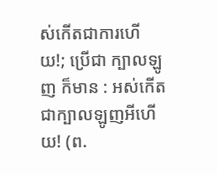ស់កើតជាការហើយ!; ប្រើជា ក្បាលឡូញ ក៏មាន : អស់កើតជាក្បាលឡូញអីហើយ! (ព.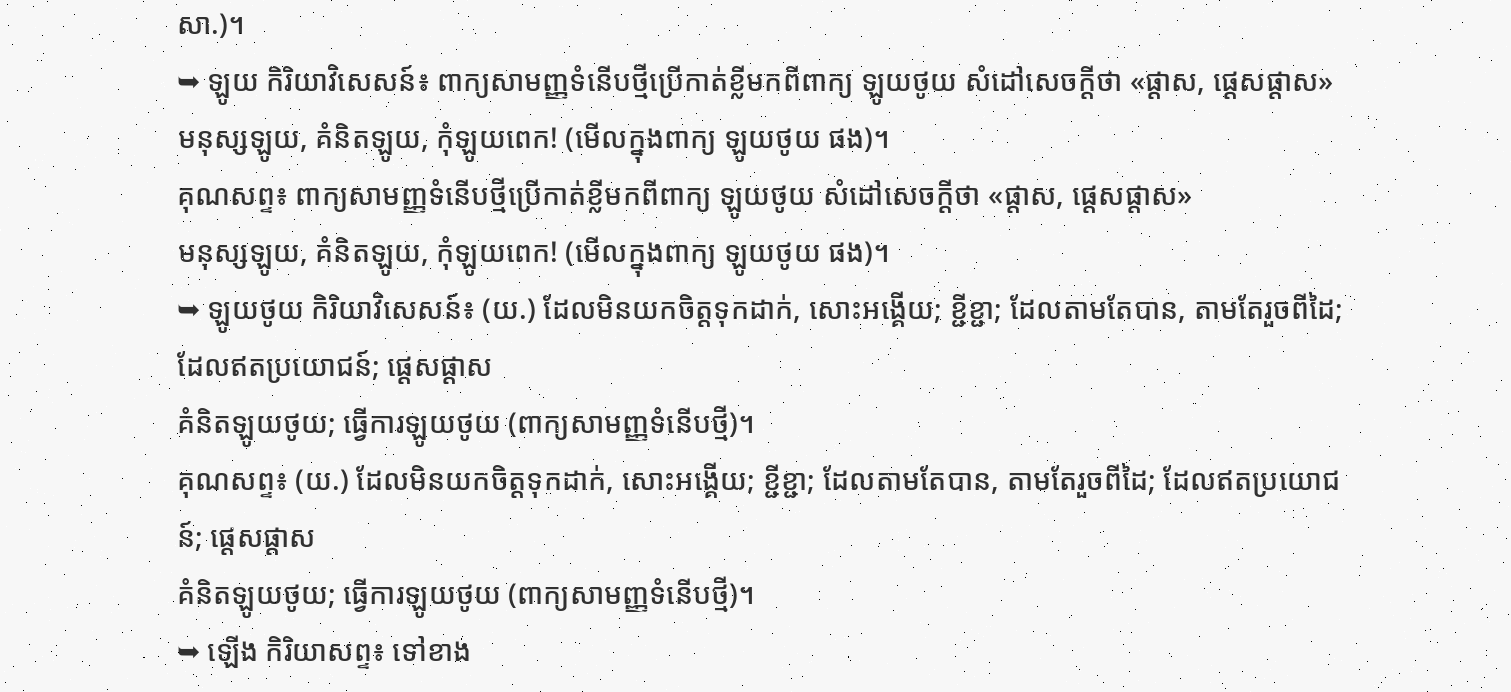សា.)។
➥ ឡូយ កិរិយាវិសេសន៍៖ ពាក្យសាមញ្ញទំនើបថ្មីប្រើកាត់ខ្លីមកពីពាក្យ ឡូយថូយ សំដៅសេចក្ដីថា «ផ្ដាស, ផ្ដេសផ្ដាស»
មនុស្សឡូយ, គំនិតឡូយ, កុំឡូយពេក! (មើលក្នុងពាក្យ ឡូយថូយ ផង)។
គុណសព្ទ៖ ពាក្យសាមញ្ញទំនើបថ្មីប្រើកាត់ខ្លីមកពីពាក្យ ឡូយថូយ សំដៅសេចក្ដីថា «ផ្ដាស, ផ្ដេសផ្ដាស»
មនុស្សឡូយ, គំនិតឡូយ, កុំឡូយពេក! (មើលក្នុងពាក្យ ឡូយថូយ ផង)។
➥ ឡូយថូយ កិរិយាវិសេសន៍៖ (យ.) ដែលមិនយកចិត្តទុកដាក់, សោះអង្គើយ; ខ្ជីខ្ជា; ដែលតាមតែបាន, តាមតែរួចពីដៃ; ដែលឥតប្រយោជន៍; ផ្ដេសផ្ដាស
គំនិតឡូយថូយ; ធ្វើការឡូយថូយ (ពាក្យសាមញ្ញទំនើបថ្មី)។
គុណសព្ទ៖ (យ.) ដែលមិនយកចិត្តទុកដាក់, សោះអង្គើយ; ខ្ជីខ្ជា; ដែលតាមតែបាន, តាមតែរួចពីដៃ; ដែលឥតប្រយោជន៍; ផ្ដេសផ្ដាស
គំនិតឡូយថូយ; ធ្វើការឡូយថូយ (ពាក្យសាមញ្ញទំនើបថ្មី)។
➥ ឡើង កិរិយាសព្ទ៖ ទៅខាង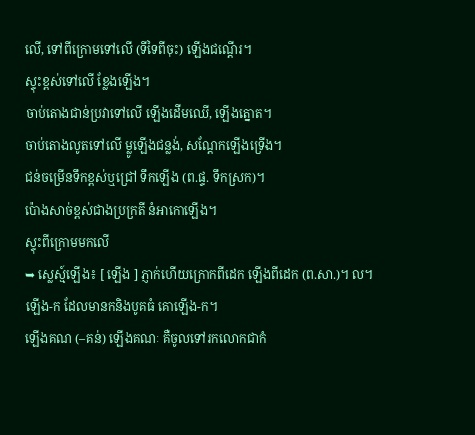លើ, ទៅពីក្រោមទៅលើ (ទីទៃពីចុះ) ឡើងជណ្ដើរ។
ស្ទុះខ្ពស់ទៅលើ ខ្លែងឡើង។
ចាប់តោងជាន់ប្រវាទៅលើ ឡើងដើមឈើ, ឡើងត្នោត។
ចាប់តោងលូតទៅលើ ម្លូឡើងជន្លង់, សណ្ដែកឡើងទ្រើង។
ជន់ចម្រើនទឹកខ្ពស់ឬជ្រៅ ទឹកឡើង (ព.ផ្ទ. ទឹកស្រក)។
ប៉ោងសាច់ខ្ពស់ជាងប្រក្រតី នំអាកោឡើង។
ស្ទុះពីក្រោមមកលើ
➥ ស្លេស្ម៍ឡើង៖ [ ឡើង ] ភ្ញាក់ហើយក្រោកពីដេក ឡើងពីដេក (ព.សា.)។ ល។
ឡើង-ក ដែលមានកនិងបូគធំ គោឡើង-ក។
ឡើងគណ (–គន់) ឡើងគណៈ គឺចូលទៅរកលោកជាកំ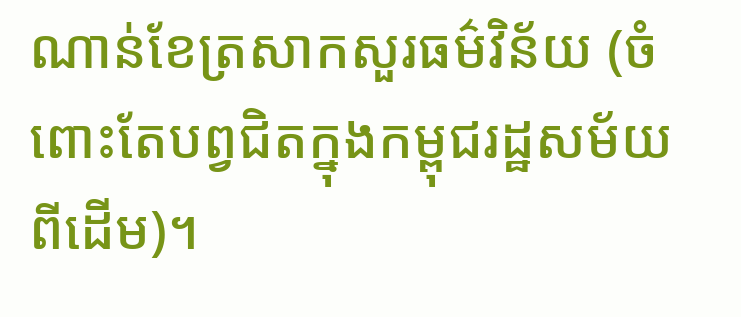ណាន់ខែត្រសាកសួរធម៌វិន័យ (ចំពោះតែបព្វជិតក្នុងកម្ពុជរដ្ឋសម័យពីដើម)។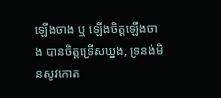ឡើងចាង ឬ ឡើងចិត្តឡើងចាង បានចិត្តទ្រើសឃ្នង, ទ្រនង់មិនសូវកោត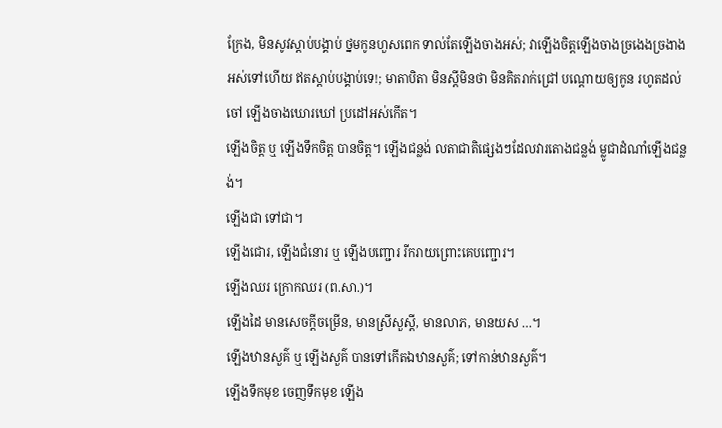ក្រែង, មិនសូវស្ដាប់បង្គាប់ ថ្នមកូនហួសពេក ទាល់តែឡើងចាងអស់; វាឡើងចិត្តឡើងចាងច្រងេងច្រងាងអស់ទៅហើយ ឥតស្ដាប់បង្គាប់ទេ!; មាតាបិតា មិនស្ដីមិនថា មិនគិតរាក់ជ្រៅ បណ្ដោយឲ្យកូន រហូតដល់ចៅ ឡើងចាងឃោរឃៅ ប្រដៅអស់កើត។
ឡើងចិត្ត ឬ ឡើងទឹកចិត្ត បានចិត្ត។ ឡើងជន្លង់ លតាជាតិផ្សេងៗដែលវារតោងជន្លង់ ម្លូជាដំណាំឡើងជន្លង់។
ឡើងជា ទៅជា។
ឡើងជោរ, ឡើងជំនោរ ឬ ឡើងបញ្ជោរ រីករាយព្រោះគេបញ្ជោរ។
ឡើងឈរ ក្រោកឈរ (ព.សា.)។
ឡើងដៃ មានសេចក្ដីចម្រើន, មានស្រីសួស្ដី, មានលាភ, មានយស …។
ឡើងឋានសួគ៌ ឬ ឡើងសួគ៌ បានទៅកើតឯឋានសួគ៌; ទៅកាន់ឋានសួគ៌។
ឡើងទឹកមុខ ចេញទឹកមុខ ឡើង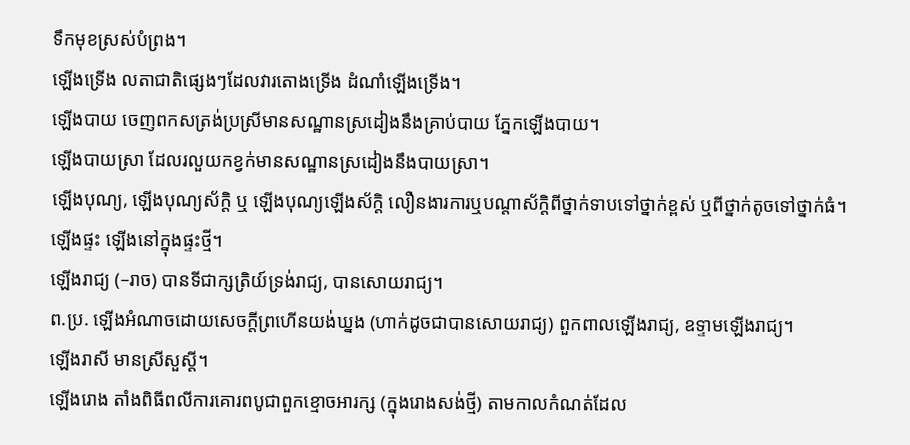ទឹកមុខស្រស់បំព្រង។
ឡើងទ្រើង លតាជាតិផ្សេងៗដែលវារតោងទ្រើង ដំណាំឡើងទ្រើង។
ឡើងបាយ ចេញពកសត្រង់ប្រស្រីមានសណ្ឋានស្រដៀងនឹងគ្រាប់បាយ ភ្នែកឡើងបាយ។
ឡើងបាយស្រា ដែលរលួយកខ្វក់មានសណ្ឋានស្រដៀងនឹងបាយស្រា។
ឡើងបុណ្យ, ឡើងបុណ្យស័ក្ដិ ឬ ឡើងបុណ្យឡើងស័ក្ដិ លឿនងារការឬបណ្ដាស័ក្ដិពីថ្នាក់ទាបទៅថ្នាក់ខ្ពស់ ឬពីថ្នាក់តូចទៅថ្នាក់ធំ។
ឡើងផ្ទះ ឡើងនៅក្នុងផ្ទះថ្មី។
ឡើងរាជ្យ (–រាច) បានទីជាក្សត្រិយ៍ទ្រង់រាជ្យ, បានសោយរាជ្យ។
ព.ប្រ. ឡើងអំណាចដោយសេចក្ដីព្រហើនយង់ឃ្នង (ហាក់ដូចជាបានសោយរាជ្យ) ពួកពាលឡើងរាជ្យ, ឧទ្ទាមឡើងរាជ្យ។
ឡើងរាសី មានស្រីសួស្ដី។
ឡើងរោង តាំងពិធីពលីការគោរពបូជាពួកខ្មោចអារក្ស (ក្នុងរោងសង់ថ្មី) តាមកាលកំណត់ដែល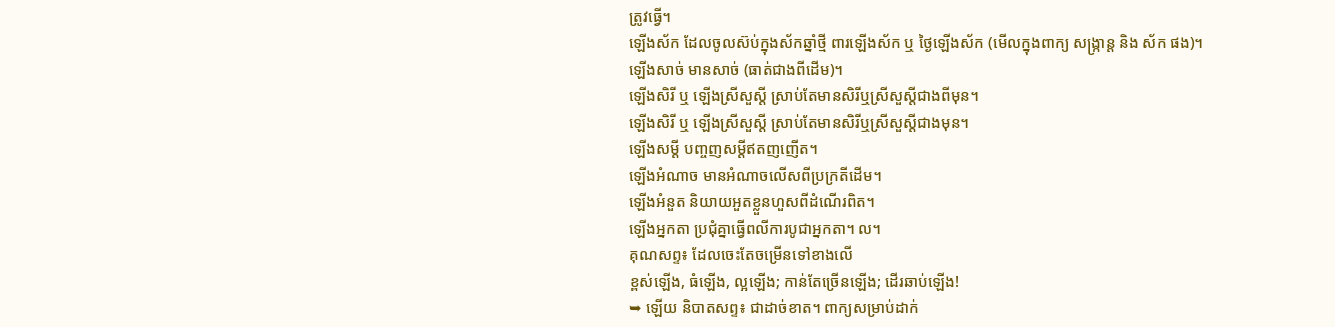ត្រូវធ្វើ។
ឡើងស័ក ដែលចូលស៊ប់ក្នុងស័កឆ្នាំថ្មី ពារឡើងស័ក ឬ ថ្ងៃឡើងស័ក (មើលក្នុងពាក្យ សង្ក្រាន្ត និង ស័ក ផង)។
ឡើងសាច់ មានសាច់ (ធាត់ជាងពីដើម)។
ឡើងសិរី ឬ ឡើងស្រីសួស្ដី ស្រាប់តែមានសិរីឬស្រីសួស្ដីជាងពីមុន។
ឡើងសិរី ឬ ឡើងស្រីសួស្ដី ស្រាប់តែមានសិរីឬស្រីសួស្ដីជាងមុន។
ឡើងសម្ដី បញ្ចញសម្ដីឥតញញើត។
ឡើងអំណាច មានអំណាចលើសពីប្រក្រតីដើម។
ឡើងអំនួត និយាយអួតខ្លួនហួសពីដំណើរពិត។
ឡើងអ្នកតា ប្រជុំគ្នាធ្វើពលីការបូជាអ្នកតា។ ល។
គុណសព្ទ៖ ដែលចេះតែចម្រើនទៅខាងលើ
ខ្ពស់ឡើង, ធំឡើង, ល្អឡើង; កាន់តែច្រើនឡើង; ដើរឆាប់ឡើង!
➥ ឡើយ និបាតសព្ទ៖ ជាដាច់ខាត។ ពាក្យសម្រាប់ដាក់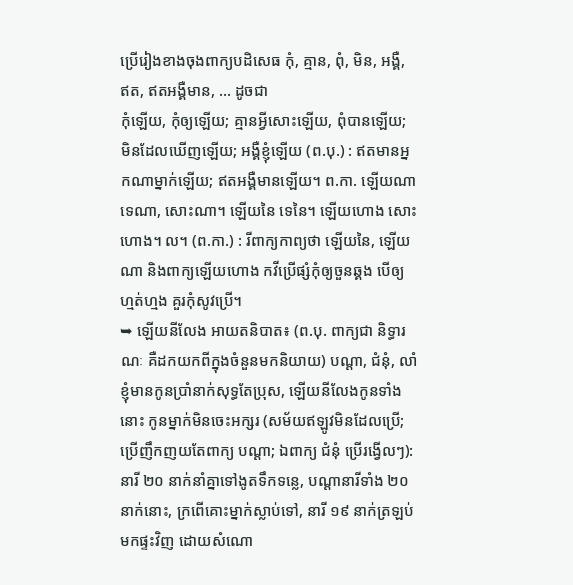ប្រើរៀងខាងចុងពាក្យបដិសេធ កុំ, គ្មាន, ពុំ, មិន, អង្គឺ, ឥត, ឥតអង្គឺមាន, … ដូចជា
កុំឡើយ, កុំឲ្យឡើយ; គ្មានអ្វីសោះឡើយ, ពុំបានឡើយ; មិនដែលឃើញឡើយ; អង្គឺខ្ញុំឡើយ (ព.បុ.) : ឥតមានអ្នកណាម្នាក់ឡើយ; ឥតអង្គឺមានឡើយ។ ព.កា. ឡើយណា ទេណា, សោះណា។ ឡើយនៃ ទេនៃ។ ឡើយហោង សោះហោង។ ល។ (ព.កា.) : រីពាក្យកាព្យថា ឡើយនៃ, ឡើយណា និងពាក្យឡើយហោង កវីប្រើផ្សំកុំឲ្យចួនឆ្គង បើឲ្យហ្មត់ហ្មង គួរកុំសូវប្រើ។
➥ ឡើយនីលែង អាយតនិបាត៖ (ព.បុ. ពាក្យជា និទ្ធារណៈ គឺដកយកពីក្នុងចំនួនមកនិយាយ) បណ្ដា, ជំនុំ, លាំ
ខ្ញុំមានកូនប្រាំនាក់សុទ្ធតែប្រុស, ឡើយនីលែងកូនទាំងនោះ កូនម្នាក់មិនចេះអក្សរ (សម័យឥឡូវមិនដែលប្រើ; ប្រើញឹកញយតែពាក្យ បណ្ដា; ឯពាក្យ ជំនុំ ប្រើរង្វើលៗ): នារី ២០ នាក់នាំគ្នាទៅងូតទឹកទន្លេ, បណ្ដានារីទាំង ២០ នាក់នោះ, ក្រពើគោះម្នាក់ស្លាប់ទៅ, នារី ១៩ នាក់ត្រឡប់មកផ្ទះវិញ ដោយសំណោ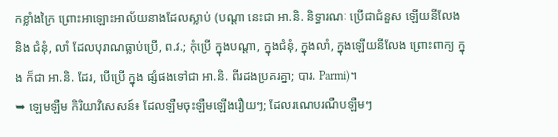កខ្លាំងក្រៃ ព្រោះអាឡោះអាល័យនាងដែលស្លាប់ (បណ្ដា នេះជា អា.និ. និទ្ធារណៈ ប្រើជាជំនួស ឡើយនីលែង និង ជំនុំ, លាំ ដែលបុរាណធ្លាប់ប្រើ, ព.វ.; កុំប្រើ ក្នុងបណ្ដា, ក្នុងជំនុំ, ក្នុងលាំ, ក្នុងឡើយនីលែង ព្រោះពាក្យ ក្នុង ក៏ជា អា.និ. ដែរ, បើប្រើ ក្នុង ផ្សំផងទៅជា អា.និ. ពីរដងប្រគរគ្នា; បារ. Parmi)។
➥ ឡេមឡឺម កិរិយាវិសេសន៍៖ ដែលឡឺមចុះឡឺមឡើងរឿយៗ; ដែលរណេបរណឺបឡឺមៗ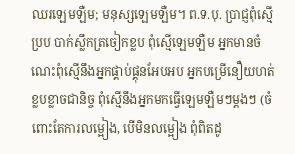ឈរឡេមឡឺម; មនុស្សឡេមឡឺម។ ព.ទ.បុ. ប្រាជ្ញពុំស្មើប្រប បាក់ស្លឹកត្រចៀកខ្លប ពុំស្មើឡេមឡឺម អ្នកមានចំណេះពុំស្មើនឹងអ្នកផ្គាប់ផ្គុនអែបអប អ្នកបម្រើនឿយហត់ខ្លបខ្លាចជានិច្ច ពុំស្មើនឹងអ្នកមកធ្វើឡេមឡឺមៗម្ដងៗ (ចំពោះតែការលម្អៀង, បើមិនលម្អៀង ពុំពិតដូ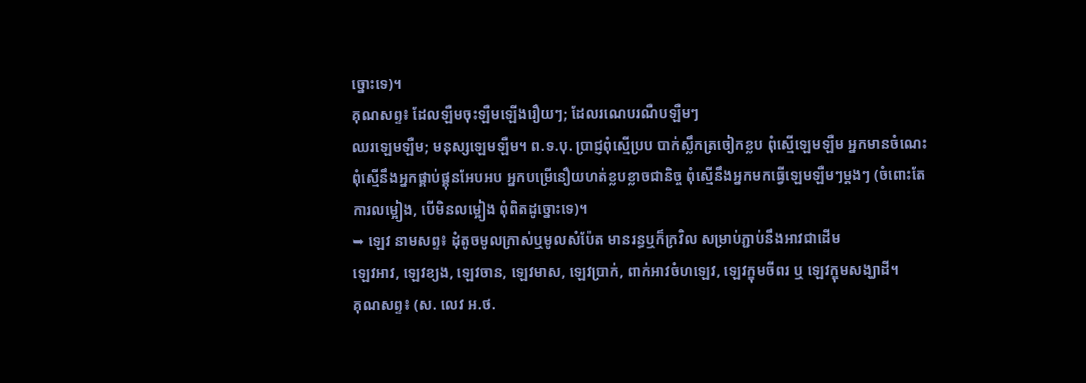ច្នោះទេ)។
គុណសព្ទ៖ ដែលឡឺមចុះឡឺមឡើងរឿយៗ; ដែលរណេបរណឺបឡឺមៗ
ឈរឡេមឡឺម; មនុស្សឡេមឡឺម។ ព.ទ.បុ. ប្រាជ្ញពុំស្មើប្រប បាក់ស្លឹកត្រចៀកខ្លប ពុំស្មើឡេមឡឺម អ្នកមានចំណេះពុំស្មើនឹងអ្នកផ្គាប់ផ្គុនអែបអប អ្នកបម្រើនឿយហត់ខ្លបខ្លាចជានិច្ច ពុំស្មើនឹងអ្នកមកធ្វើឡេមឡឺមៗម្ដងៗ (ចំពោះតែការលម្អៀង, បើមិនលម្អៀង ពុំពិតដូច្នោះទេ)។
➥ ឡេវ នាមសព្ទ៖ ដុំតូចមូលក្រាស់ឬមូលសំប៉ែត មានរន្ធឬក៏ក្រវិល សម្រាប់ភ្ជាប់នឹងអាវជាដើម
ឡេវអាវ, ឡេវខ្យង, ឡេវចាន, ឡេវមាស, ឡេវប្រាក់, ពាក់អាវចំហឡេវ, ឡេវក្ឌុមចីពរ ឬ ឡេវក្ឌុមសង្ឃាដី។
គុណសព្ទ៖ (ស. លេវ អ.ថ.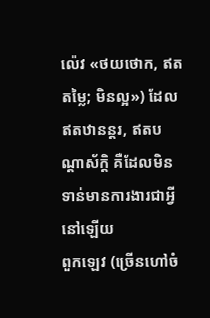ល៉េវ «ថយថោក, ឥតតម្លៃ; មិនល្អ») ដែលឥតឋានន្តរ, ឥតបណ្ដាស័ក្ដិ គឺដែលមិនទាន់មានការងារជាអ្វីនៅឡើយ
ពួកឡេវ (ច្រើនហៅចំ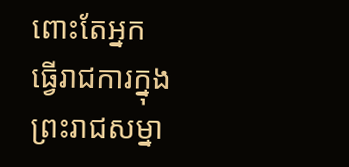ពោះតែអ្នកធ្វើរាជការក្នុងព្រះរាជសម្នា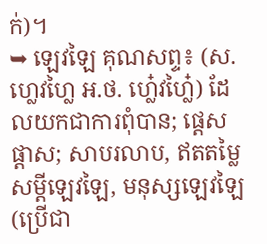ក់)។
➥ ឡេវឡៃ គុណសព្ទ៖ (ស. ហ្លេវហ្លៃ អ.ថ. ហ្លេ៎វហ្លៃ៎) ដែលយកជាការពុំបាន; ផ្ដេសផ្ដាស; សាបរលាប, ឥតតម្លៃ
សម្ដីឡេវឡៃ, មនុស្សឡេវឡៃ (ប្រើជា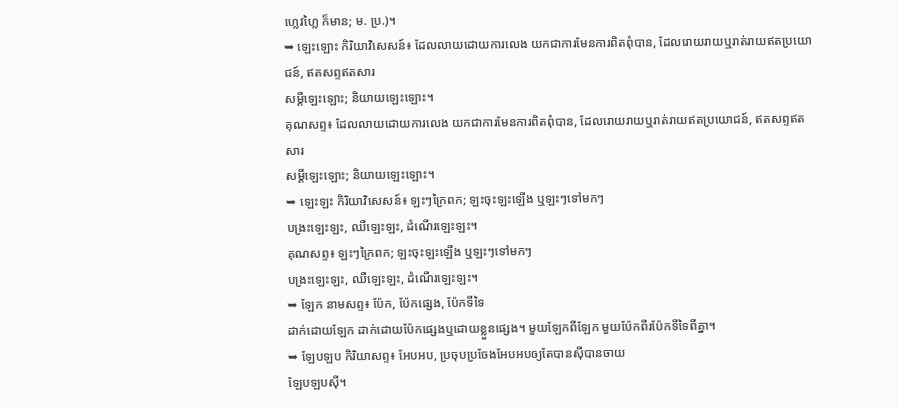ហ្លេវហ្លៃ ក៏មាន; ម. ប្រ.)។
➥ ឡេះឡោះ កិរិយាវិសេសន៍៖ ដែលលាយដោយការលេង យកជាការមែនការពិតពុំបាន, ដែលរោយរាយឬរាត់រាយឥតប្រយោជន៍, ឥតសព្ទឥតសារ
សម្ដីឡេះឡោះ; និយាយឡេះឡោះ។
គុណសព្ទ៖ ដែលលាយដោយការលេង យកជាការមែនការពិតពុំបាន, ដែលរោយរាយឬរាត់រាយឥតប្រយោជន៍, ឥតសព្ទឥតសារ
សម្ដីឡេះឡោះ; និយាយឡេះឡោះ។
➥ ឡេះឡះ កិរិយាវិសេសន៍៖ ឡះៗក្រៃពក; ឡះចុះឡះឡើង ឬឡះៗទៅមកៗ
បង្រះឡេះឡះ, ឈឺឡេះឡះ, ដំណើរឡេះឡះ។
គុណសព្ទ៖ ឡះៗក្រៃពក; ឡះចុះឡះឡើង ឬឡះៗទៅមកៗ
បង្រះឡេះឡះ, ឈឺឡេះឡះ, ដំណើរឡេះឡះ។
➥ ឡែក នាមសព្ទ៖ ប៉ែក, ប៉ែកផ្សេង, ប៉ែកទីទៃ
ដាក់ដោយឡែក ដាក់ដោយប៉ែកផ្សេងឬដោយខ្លួនផ្សេង។ មួយឡែកពីឡែក មួយប៉ែកពីរប៉ែកទីទៃពីគ្នា។
➥ ឡែបឡប កិរិយាសព្ទ៖ អែបអប, ប្រចុបប្រចែងអែបអបឲ្យតែបានស៊ីបានចាយ
ឡែបឡបស៊ី។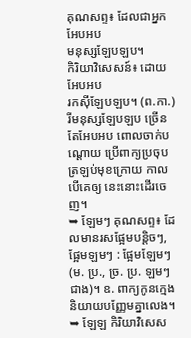គុណសព្ទ៖ ដែលជាអ្នកអែបអប
មនុស្សឡែបឡប។
កិរិយាវិសេសន៍៖ ដោយអែបអប
រកស៊ីឡែបឡប។ (ព.កា.) រីមនុស្សឡែបឡប ច្រើនតែអែបអប ពោលចាក់បណ្ដោយ ប្រើពាក្យប្រចុប ត្រឡប់មុខក្រោយ កាលបើគេឲ្យ នេះនោះដើរចេញ។
➥ ឡែមៗ គុណសព្ទ៖ ដែលមានរសផ្អែមបន្តិចៗ, ផ្អែមឡមៗ : ផ្អែមឡែមៗ (ម. ប្រ., ច្រ. ប្រ. ឡមៗ ជាង)។ ឧ. ពាក្យកូនក្មេងនិយាយបញ្ញែមគ្នាលេង។
➥ ឡែឡ កិរិយាវិសេស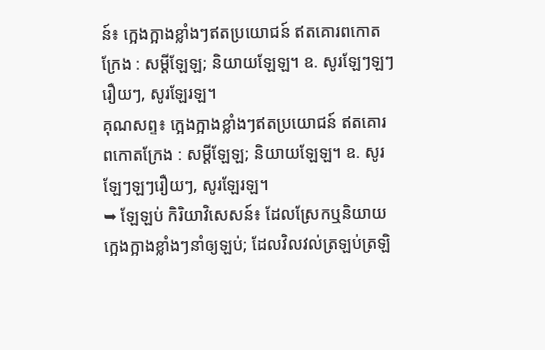ន៍៖ ក្អេងក្អាងខ្លាំងៗឥតប្រយោជន៍ ឥតគោរពកោតក្រែង : សម្ដីឡែឡ; និយាយឡែឡ។ ឧ. សូរឡែៗឡៗរឿយៗ, សូរឡែរឡ។
គុណសព្ទ៖ ក្អេងក្អាងខ្លាំងៗឥតប្រយោជន៍ ឥតគោរពកោតក្រែង : សម្ដីឡែឡ; និយាយឡែឡ។ ឧ. សូរឡែៗឡៗរឿយៗ, សូរឡែរឡ។
➥ ឡែឡប់ កិរិយាវិសេសន៍៖ ដែលស្រែកឬនិយាយក្អេងក្អាងខ្លាំងៗនាំឲ្យឡប់; ដែលវិលវល់ត្រឡប់ត្រឡិ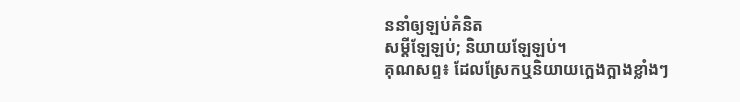ននាំឲ្យឡប់គំនិត
សម្ដីឡែឡប់; និយាយឡែឡប់។
គុណសព្ទ៖ ដែលស្រែកឬនិយាយក្អេងក្អាងខ្លាំងៗ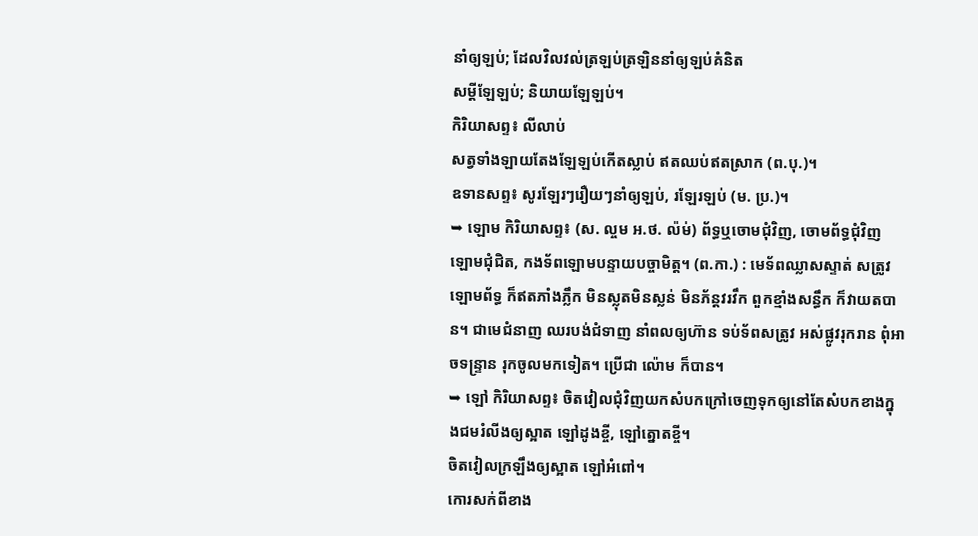នាំឲ្យឡប់; ដែលវិលវល់ត្រឡប់ត្រឡិននាំឲ្យឡប់គំនិត
សម្ដីឡែឡប់; និយាយឡែឡប់។
កិរិយាសព្ទ៖ លីលាប់
សត្វទាំងឡាយតែងឡែឡប់កើតស្លាប់ ឥតឈប់ឥតស្រាក (ព.បុ.)។
ឧទានសព្ទ៖ សូរឡែរៗរឿយៗនាំឲ្យឡប់, រឡែរឡប់ (ម. ប្រ.)។
➥ ឡោម កិរិយាសព្ទ៖ (ស. ល្ចម អ.ថ. ល៉ម់) ព័ទ្ធឬចោមជុំវិញ, ចោមព័ទ្ធជុំវិញ
ឡោមជុំជិត, កងទ័ពឡោមបន្ទាយបច្ចាមិត្ត។ (ព.កា.) : មេទ័ពឈ្លាសស្ទាត់ សត្រូវឡោមព័ទ្ធ ក៏ឥតភាំងភ្លឹក មិនស្លុតមិនស្លន់ មិនភ័ន្តវរវឹក ពួកខ្មាំងសន្ធឹក ក៏វាយតបាន។ ជាមេជំនាញ ឈរបង់ជំទាញ នាំពលឲ្យហ៊ាន ទប់ទ័ពសត្រូវ អស់ផ្លូវរុករាន ពុំអាចទន្រ្ទាន រុកចូលមកទៀត។ ប្រើជា ល៉ោម ក៏បាន។
➥ ឡៅ កិរិយាសព្ទ៖ ចិតវៀលជុំវិញយកសំបកក្រៅចេញទុកឲ្យនៅតែសំបកខាងក្នុងជមរំលីងឲ្យស្អាត ឡៅដូងខ្ចី, ឡៅត្នោតខ្ចី។
ចិតវៀលក្រឡឹងឲ្យស្អាត ឡៅអំពៅ។
កោរសក់ពីខាង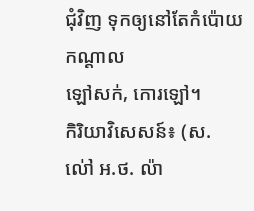ជុំវិញ ទុកឲ្យនៅតែកំប៉ោយកណ្ដាល
ឡៅសក់, កោរឡៅ។
កិរិយាវិសេសន៍៖ (ស. ល់ៅ អ.ថ. ល៉ា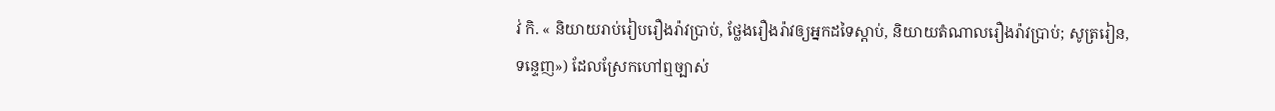វ់ កិ. « និយាយរាប់រៀបរឿងរ៉ាវប្រាប់, ថ្លែងរឿងរ៉ាវឲ្យអ្នកដទៃស្ដាប់, និយាយតំណាលរឿងរ៉ាវប្រាប់; សូត្ររៀន, ទន្ទេញ») ដែលស្រែកហៅឮច្បាស់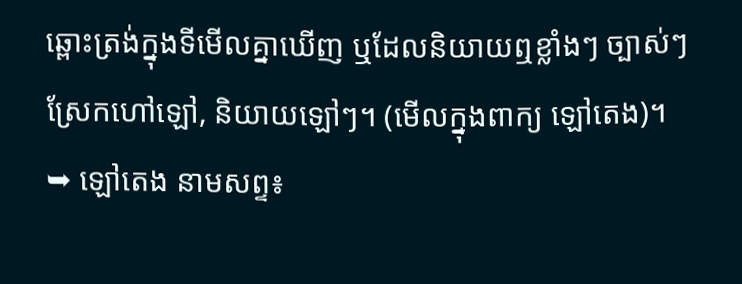ឆ្ពោះត្រង់ក្នុងទីមើលគ្នាឃើញ ឬដែលនិយាយឮខ្លាំងៗ ច្បាស់ៗ
ស្រែកហៅឡៅ, និយាយឡៅៗ។ (មើលក្នុងពាក្យ ឡៅតេង)។
➥ ឡៅតេង នាមសព្ទ៖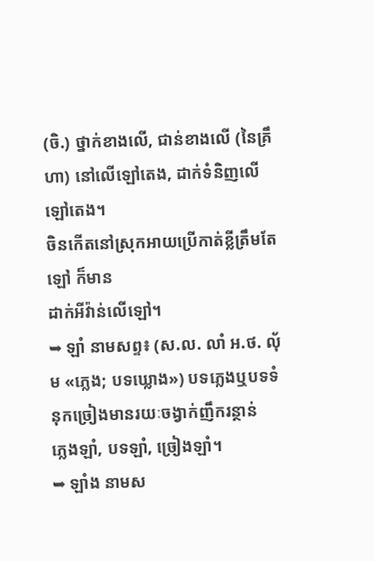(ចិ.) ថ្នាក់ខាងលើ, ជាន់ខាងលើ (នៃគ្រឹហា) នៅលើឡៅតេង, ដាក់ទំនិញលើឡៅតេង។
ចិនកើតនៅស្រុកអាយប្រើកាត់ខ្លីត្រឹមតែ ឡៅ ក៏មាន
ដាក់អីវ៉ាន់លើឡៅ។
➥ ឡាំ នាមសព្ទ៖ (ស.ល. លាំ អ.ថ. លុ័ម «ភ្លេង; បទឃ្លោង») បទភ្លេងឬបទទំនុកច្រៀងមានរយៈចង្វាក់ញឹករន្ថាន់
ភ្លេងឡាំ, បទឡាំ, ច្រៀងឡាំ។
➥ ឡាំង នាមស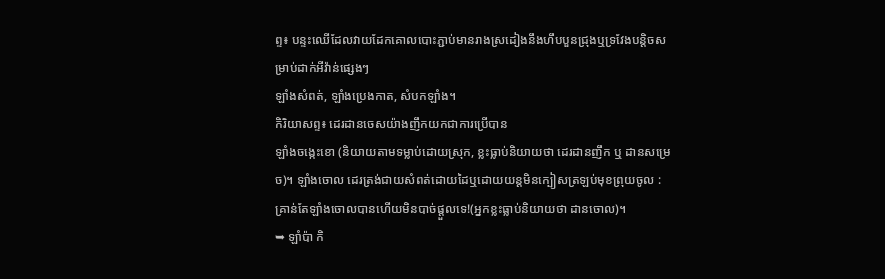ព្ទ៖ បន្ទះឈើដែលវាយដែកគោលបោះភ្ជាប់មានរាងស្រដៀងនឹងហឹបបួនជ្រុងឬទ្រវែងបន្តិចសម្រាប់ដាក់អីវ៉ាន់ផ្សេងៗ
ឡាំងសំពត់, ឡាំងប្រេងកាត, សំបកឡាំង។
កិរិយាសព្ទ៖ ដេរដានចេសយ៉ាងញឹកយកជាការប្រើបាន
ឡាំងចង្កេះខោ (និយាយតាមទម្លាប់ដោយស្រុក, ខ្លះធ្លាប់និយាយថា ដេរដានញឹក ឬ ដានសម្រេច)។ ឡាំងចោល ដេរត្រង់ជាយសំពត់ដោយដៃឬដោយយន្តមិនក្បៀសត្រឡប់មុខព្រុយចូល : គ្រាន់តែឡាំងចោលបានហើយមិនបាច់ផ្ដួលទេ!(អ្នកខ្លះធ្លាប់និយាយថា ដានចោល)។
➥ ឡាំប៉ា កិ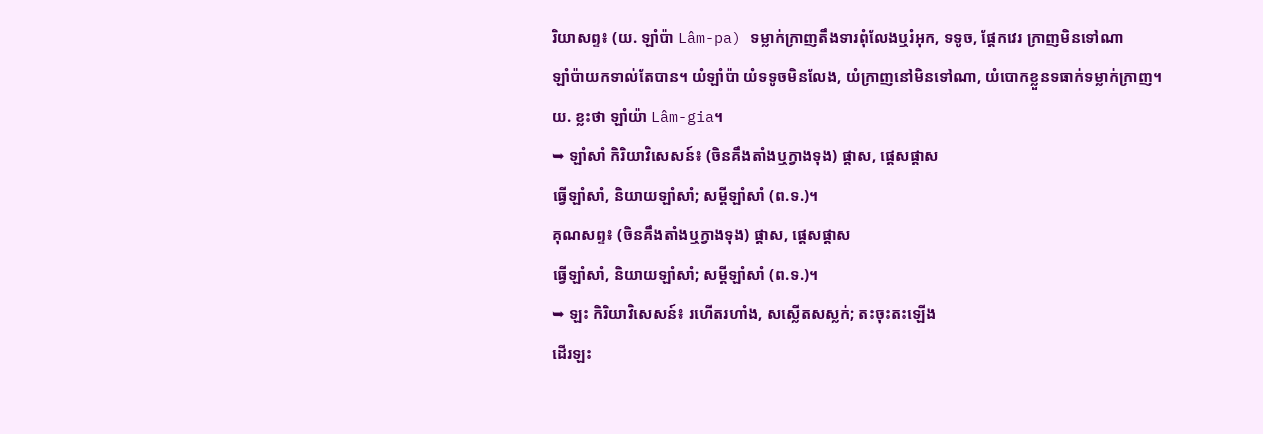រិយាសព្ទ៖ (យ. ឡាំប៉ា Lâm-pa) ទម្លាក់ក្រាញតឹងទារពុំលែងឬរំអុក, ទទូច, ផ្ដែកវេរ ក្រាញមិនទៅណា
ឡាំប៉ាយកទាល់តែបាន។ យំឡាំប៉ា យំទទូចមិនលែង, យំក្រាញនៅមិនទៅណា, យំបោកខ្លួនទធាក់ទម្លាក់ក្រាញ។ យ. ខ្លះថា ឡាំយ៉ា Lâm-gia។
➥ ឡាំសាំ កិរិយាវិសេសន៍៖ (ចិនគឹងតាំងឬក្វាងទុង) ផ្ដាស, ផ្ដេសផ្ដាស
ធ្វើឡាំសាំ, និយាយឡាំសាំ; សម្ដីឡាំសាំ (ព.ទ.)។
គុណសព្ទ៖ (ចិនគឹងតាំងឬក្វាងទុង) ផ្ដាស, ផ្ដេសផ្ដាស
ធ្វើឡាំសាំ, និយាយឡាំសាំ; សម្ដីឡាំសាំ (ព.ទ.)។
➥ ឡះ កិរិយាវិសេសន៍៖ រហើតរហាំង, សស្លើតសស្លក់; តះចុះតះឡើង
ដើរឡះ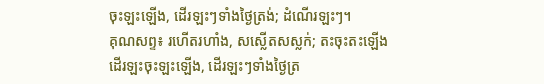ចុះឡះឡើង, ដើរឡះៗទាំងថ្ងៃត្រង់; ដំណើរឡះៗ។
គុណសព្ទ៖ រហើតរហាំង, សស្លើតសស្លក់; តះចុះតះឡើង
ដើរឡះចុះឡះឡើង, ដើរឡះៗទាំងថ្ងៃត្រ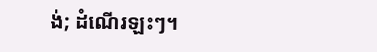ង់; ដំណើរឡះៗ។